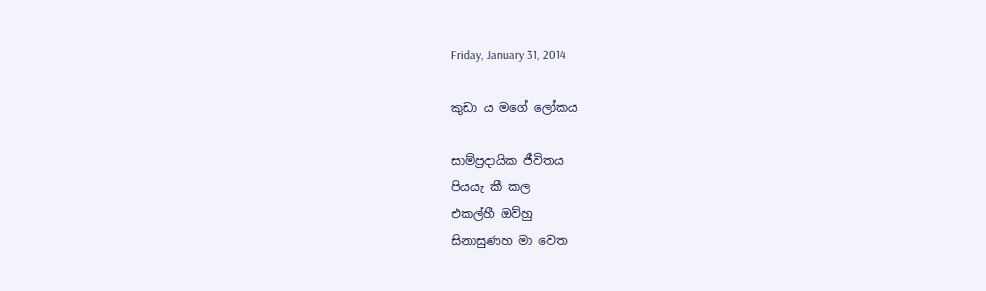Friday, January 31, 2014

කුඩා ය මගේ ලෝකය

සාම්ප්‍රදායික ජීවිතය
පියයැ කී කල
එකල්හී ඔව්හු
සිනාසුණහ මා වෙත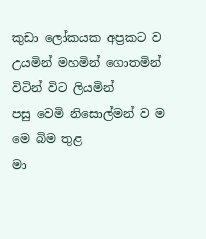කුඩා ලෝකයක අප්‍රකට ව
උයමින් මහමින් ගොතමින්
විටින් විට ලියමින්
පසු වෙමි නිසොල්මන් ව ම
මෙ බිම තුළ
මා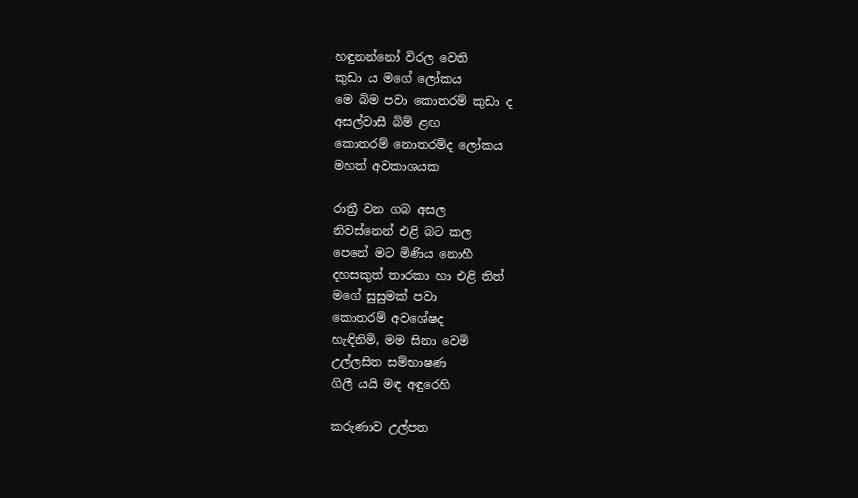හඳුනන්නෝ විරල වෙති
කුඩා ය මගේ ලෝකය
මෙ බිම පවා කොතරම් කුඩා ද
අසල්වාසී බිම් ළඟ
කොතරම් නොතරම්ද ලෝකය
මහත් අවකාශයක

රාත්‍රී වන ගබ අසල
නිවස්නෙන් එළි බට කල
පෙනේ මට මිණිය නොහී
දහසකුත් තාරකා හා එළි තිත්
මගේ සුසුමක් පවා
කොතරම් අවශේෂද
හැඳිනිමි, මම සිනා වෙමි
උල්ලසිත සම්භාෂණ
ගිලී යයි මඳ අඳුරෙහි

කරුණාව උල්පත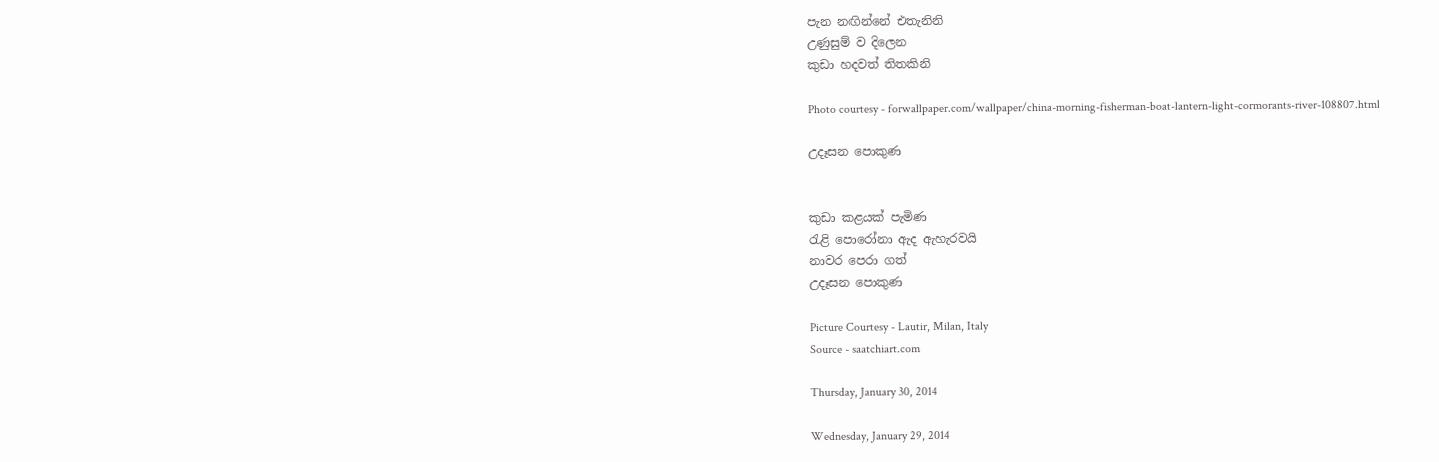පැන නඟින්නේ එතැනිනි
උණුසුම් ව දිලෙන
කුඩා හදවත් තිතකිනි

Photo courtesy - forwallpaper.com/wallpaper/china-morning-fisherman-boat-lantern-light-cormorants-river-108807.html

උදෑසන පොකුණ


කුඩා කළයක් පැමිණ
රැළි පොරෝනා ඇද ඇහැරවයි
නාවර පෙරා ගත්
උදෑසන පොකුණ

Picture Courtesy - Lautir, Milan, Italy
Source - saatchiart.com

Thursday, January 30, 2014

Wednesday, January 29, 2014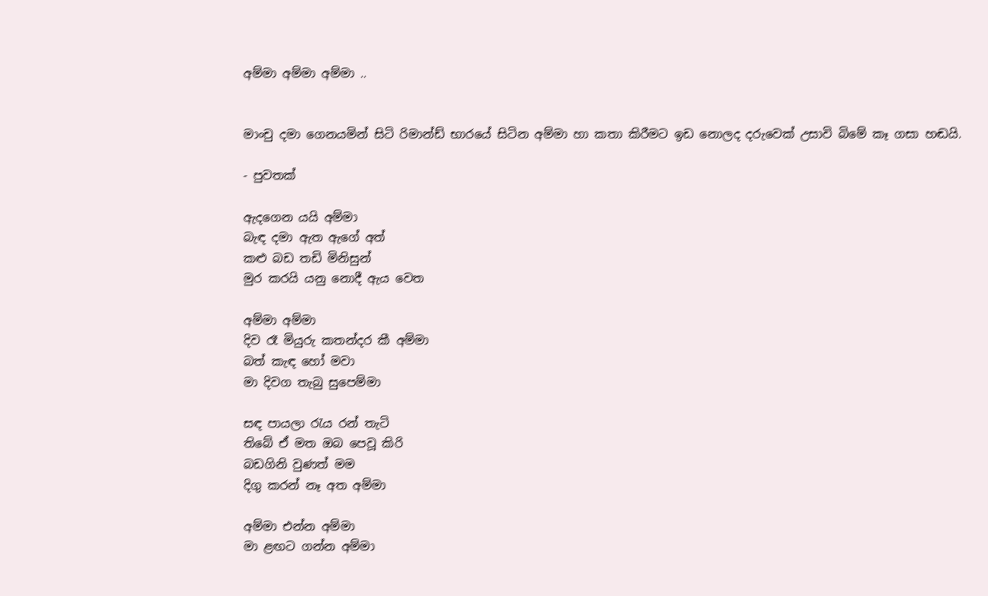අම්මා අම්මා අම්මා ..


මාංචු දමා ගෙනයමින් සිටි රිමාන්ඩ් භාරයේ සිටින අම්මා හා කතා කිරීමට ඉඩ නොලද දරුවෙක් උසාවි බිමේ කෑ ගසා හඬයි.

- පුවතක්

ඇදගෙන යයි අම්මා
බැඳ දමා ඇත ඇගේ අත්
කළු බඩ තඩි මිනිසුන්
මුර කරයි යනු නොදී ඇය වෙත

අම්මා අම්මා
දිව රෑ මියුරු කතන්දර කී අම්මා
බත් කැඳ හෝ මවා
මා දිවග තැබු සුපෙම්මා

සඳ පායලා රැය රන් තැටි
තිබේ ඒ මත ඔබ පෙවූ කිරි
බඩගිනි වුණත් මම
දිගු කරන් නෑ අත අම්මා

අම්මා එන්න අම්මා
මා ළඟට ගන්න අම්මා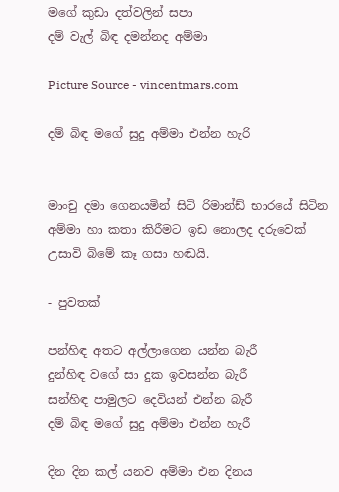මගේ කුඩා දත්වලින් සපා
දම් වැල් බිඳ දමන්නද අම්මා

Picture Source - vincentmars.com

දම් බිඳ මගේ සුදු අම්මා එන්න හැරි


මාංචු දමා ගෙනයමින් සිටි රිමාන්ඩ් භාරයේ සිටින අම්මා හා කතා කිරීමට ඉඩ නොලද දරුවෙක් උසාවි බිමේ කෑ ගසා හඬයි.

- පුවතක්

පන්හිඳ අතට අල්ලාගෙන යන්න බැරී
දුන්හිඳ වගේ සා දුක ඉවසන්න බැරී
සන්හිඳ පාමුලට දෙවියන් එන්න බැරී
දම් බිඳ මගේ සුදු අම්මා එන්න හැරී

දින දින කල් යනව අම්මා එන දිනය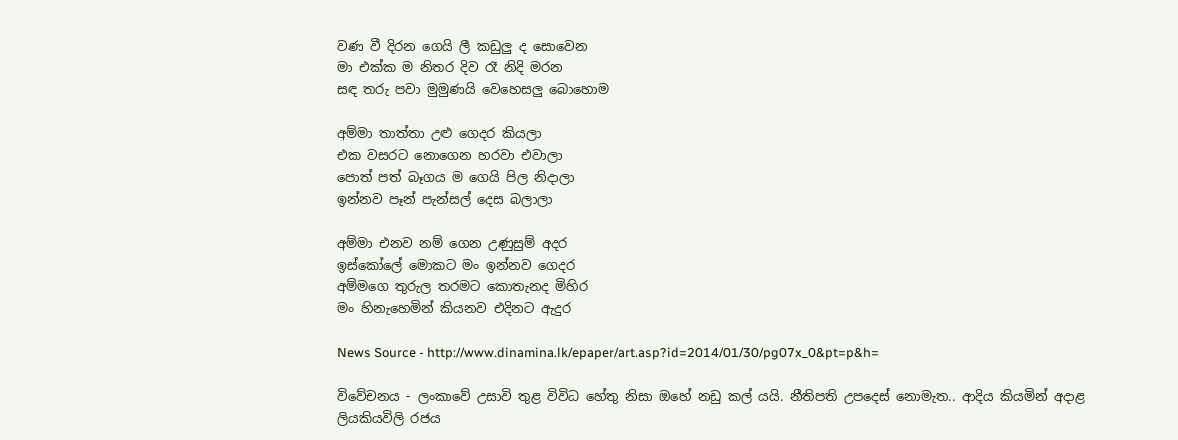වණ වී දිරන ගෙයි ලී කඩුලු ද සොවෙන
මා එක්ක ම නිතර දිව රෑ නිදි මරන
සඳ තරු පවා මුමුණයි වෙහෙසලු බොහොම

අම්මා තාත්තා උළු ගෙදර කියලා
එක වසරට නොගෙන හරවා එවාලා
පොත් පත් බෑගය ම ගෙයි පිල නිදාලා
ඉන්නව පෑන් පැන්සල් දෙස බලාලා

අම්මා එනව නම් ගෙන උණුසුම් අදර
ඉස්කෝලේ මොකට මං ඉන්නව ගෙදර
අම්මගෙ තුරුල තරමට කොතැනද මිහිර
මං හිනැහෙමින් කියනව එදිනට ඇදුර

News Source - http://www.dinamina.lk/epaper/art.asp?id=2014/01/30/pg07x_0&pt=p&h=

විවේචනය - ලංකාවේ උසාවි තුළ විවිධ හේතු නිසා ඔහේ නඩු කල් යයි. නීතිපති උපදෙස් නොමැත.. ආදිය කියමින් අදාළ ලියකියවිලි රජය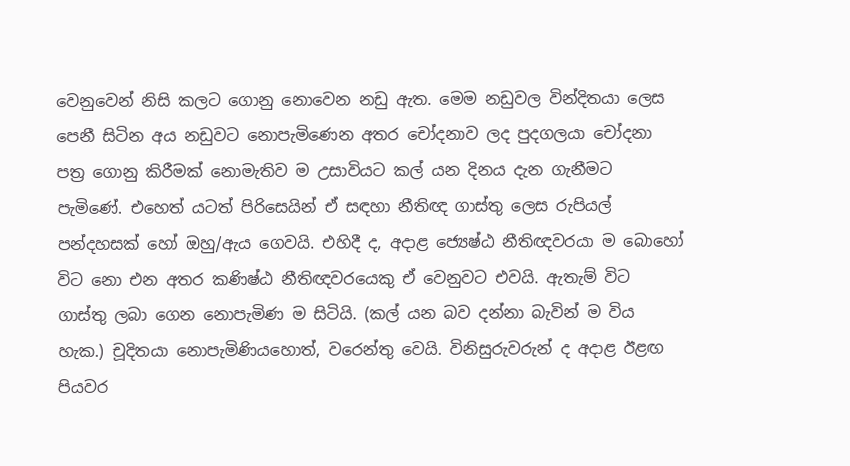වෙනුවෙන් නිසි කලට ගොනු නොවෙන නඩු ඇත. මෙම නඩුවල වින්දිතයා ලෙස පෙනී සිටින අය නඩුවට නොපැමිණෙන අතර චෝදනාව ලද පුදගලයා චෝදනා පත්‍ර ගොනු කිරීමක් නොමැතිව ම උසාවියට කල් යන දිනය දැන ගැනීමට පැමිණේ. එහෙත් යටත් පිරිසෙයින් ඒ සඳහා නීතිඥ ගාස්තු ලෙස රුපියල් පන්දහසක් හෝ ඔහු/ඇය ගෙවයි. එහිදී ද, අදාළ ජ්‍යෙෂ්ඨ නීතිඥවරයා ම බොහෝ විට නො එන අතර කණිෂ්ඨ නීතිඥවරයෙකු ඒ වෙනුවට එවයි. ඇතැම් විට ගාස්තු ලබා ගෙන නොපැමිණ ම සිටියි. (කල් යන බව දන්නා බැවින් ම විය හැක.) චූදිතයා නොපැමිණියහොත්, වරෙන්තු වෙයි. විනිසුරුවරුන් ද අදාළ ඊළඟ පියවර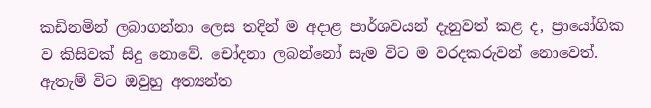කඩිනමින් ලබාගන්නා ලෙස තදින් ම අදාළ පාර්ශවයන් දැනුවත් කළ ද, ප්‍රායෝගික ව කිසිවක් සිදු නොවේ. චෝදනා ලබන්නෝ සැම විට ම වරදකරුවන් නොවෙත්. ඇතැම් විට ඔවුහු අත්‍යන්ත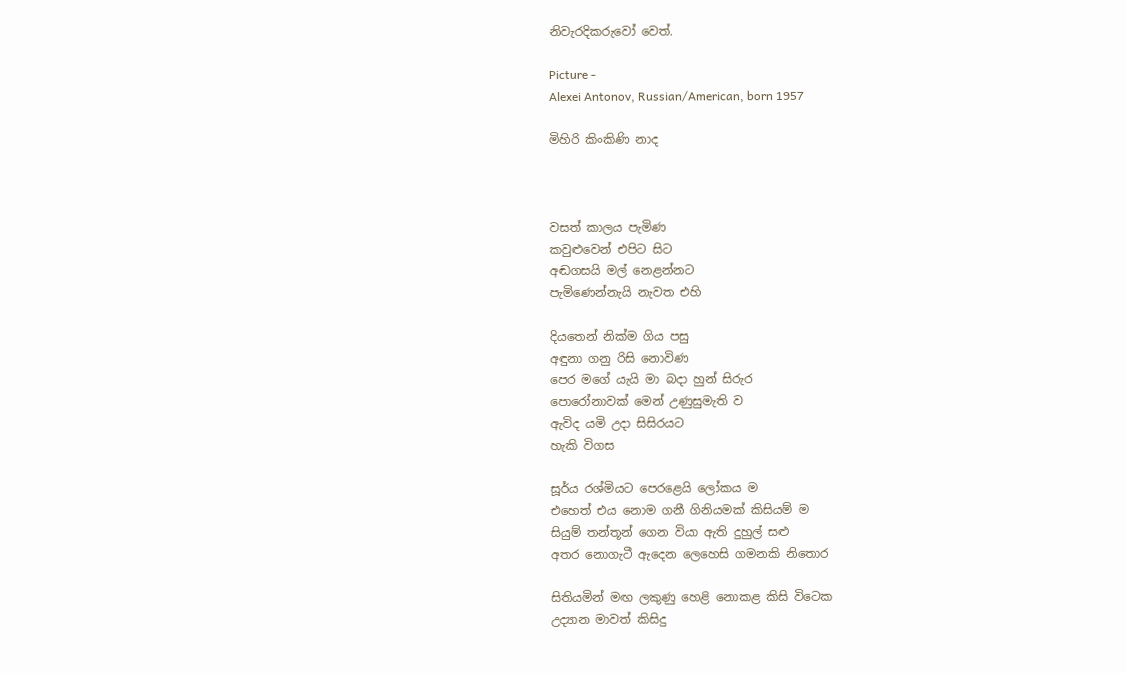නිවැරදිකරුවෝ වෙත්.

Picture -
Alexei Antonov, Russian/American, born 1957

මිහිරි කිංකිණි නාද



වසත් කාලය පැමිණ
කවුළුවෙන් එපිට සිට
අඬගසයි මල් නෙළන්නට
පැමිණෙන්නැයි නැවත එහි

දියතෙන් නික්ම ගිය පසු
අඳුනා ගනු රිසි නොවිණ
පෙර මගේ යැයි මා බදා හුන් සිරුර
පොරෝනාවක් මෙන් උණුසුමැති ව
ඇවිද යමි උදා සිසිරයට
හැකි විගස

සූර්ය රශ්මියට පෙරළෙයි ලෝකය ම
එහෙත් එය නොම ගනී ගිනියමක් කිසියම් ම
සියුම් තන්තූන් ගෙන වියා ඇති දුහුල් සළු
අතර නොගැටී ඇදෙන ලෙහෙසි ගමනකි නිතොර

සිතියමින් මඟ ලකුණු හෙළි නොකළ කිසි විටෙක
උද්‍යාන මාවත් කිසිදු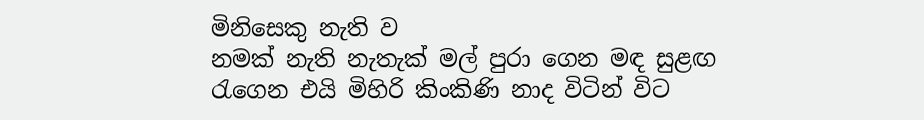මිනිසෙකු නැති ව
නමක් නැති නැතැක් මල් පුරා ගෙන මඳ සුළඟ
රැගෙන එයි මිහිරි කිංකිණි නාද විටින් විට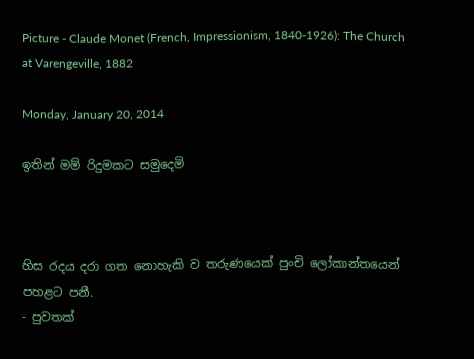Picture - Claude Monet (French, Impressionism, 1840-1926): The Church at Varengeville, 1882

Monday, January 20, 2014

ඉතින් මම් රිදුමකට සමුදෙමි



හිස රදය දරා ගත නොහැකි ව තරුණයෙක් පුංචි ලෝකාන්තයෙන් පහළට පනී.
- පුවතක්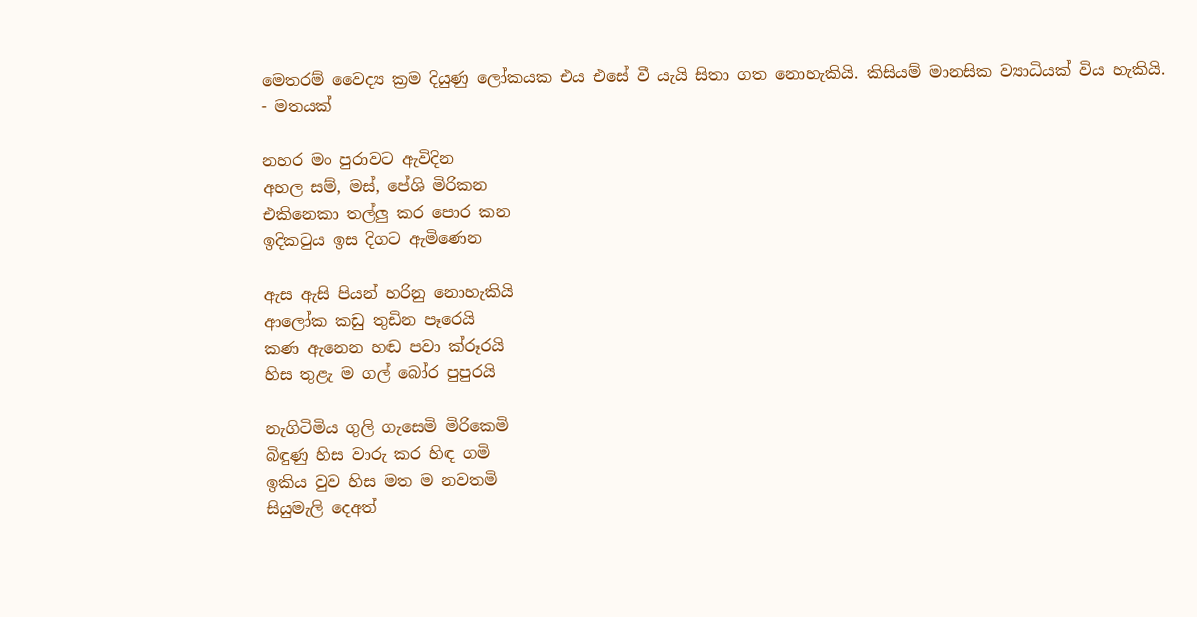මෙතරම් වෛද්‍ය ක්‍රම දියුණු ලෝකයක එය එසේ වී යැයි සිතා ගත නොහැකියි. කිසියම් මානසික ව්‍යාධියක් විය හැකියි.
- මතයක්

නහර මං පුරාවට ඇවිදින
අහල සම්, මස්, පේශි මිරිකන
එකිනෙකා තල්ලු කර පොර කන
ඉදිකටුය ඉස දිගට ඇමිණෙන

ඇස ඇසි පියන් හරිනු නොහැකියි
ආලෝක කඩු තුඩින පෑරෙයි
කණ ඇනෙන හඬ පවා ක්රූරයි
හිස තුළැ ම ගල් බෝර පුපුරයි

නැගිටිමිය ගුලි ගැසෙමි මිරිකෙමි
බිඳුණු හිස වාරු කර හිඳ ගමි
ඉකිය වුව හිස මත ම නවතමි
සියුමැලි දෙඅත්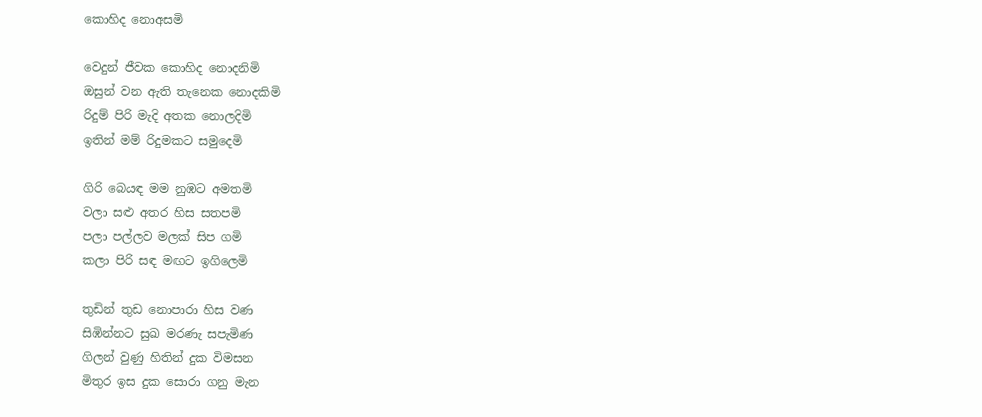කොහිද නොඅසමි

වෙදුන් ජීවක කොහිද නොදනිමි
ඔසුන් වන ඇති තැනෙක නොදකිමි
රිදුම් පිරි මැදි අතක නොලදිමි
ඉතින් මම් රිදුමකට සමුදෙමි

ගිරි බෙයඳ මම නුඹට අමතමි
වලා සළු අතර හිස සතපමි
පලා පල්ලව මලක් සිප ගමි
කලා පිරි සඳ මඟට ඉගිලෙමි

තුඩින් තුඩ නොපාරා හිස වණ
සිඹින්නට සුඛ මරණැ සපැමිණ
ගිලන් වුණු හිතින් දුක විමසන
මිතුර ඉස දුක සොරා ගනු මැන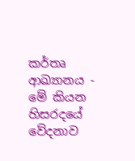කර්තෘ ආඛ්‍යානය - මේ කියන හිසරදයේ වේදනාව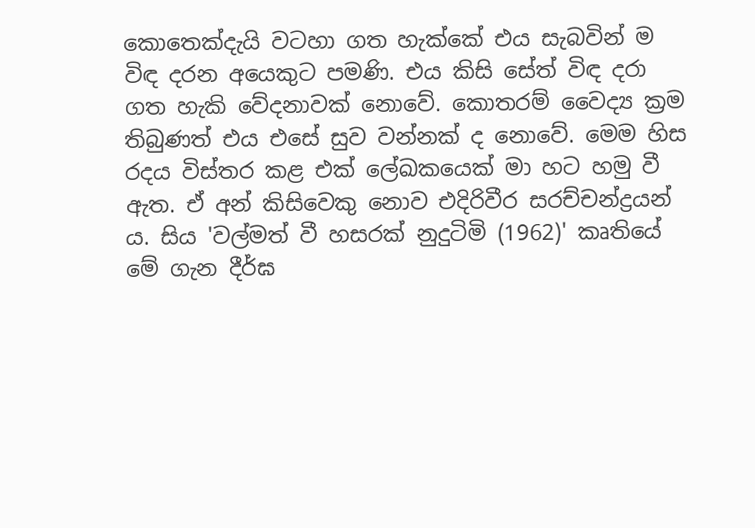කොතෙක්දැයි වටහා ගත හැක්කේ එය සැබවින් ම විඳ දරන අයෙකුට පමණි. එය කිසි සේත් විඳ දරා ගත හැකි වේදනාවක් නොවේ. කොතරම් වෛද්‍ය ක්‍රම තිබුණත් එය එසේ සුව වන්නක් ද නොවේ. මෙම හිස රදය විස්තර කළ එක් ලේඛකයෙක් මා හට හමු වී ඇත. ඒ අන් කිසිවෙකු නොව එදිරිවීර සරච්චන්ද්‍රයන් ය. සිය 'වල්මත් වී හසරක් නුදුටිමි (1962)' කෘතියේ මේ ගැන දීර්ඝ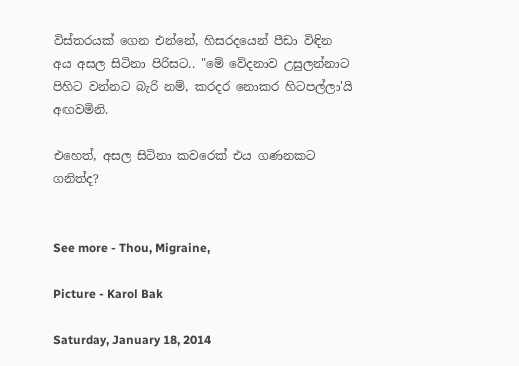විස්තරයක් ගෙන එන්නේ, හිසරදයෙන් පීඩා විඳින අය අසල සිටිනා පිරිසට.. "මේ වේදනාව උසුලන්නාට පිහිට වන්නට බැරි නම්, කරදර නොකර හිටපල්ලා'යි අඟවමිනි.

එහෙත්, අසල සිටිනා කවරෙක් එය ගණනකට ගනිත්ද?


See more - Thou, Migraine,

Picture - Karol Bak

Saturday, January 18, 2014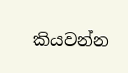කියවන්න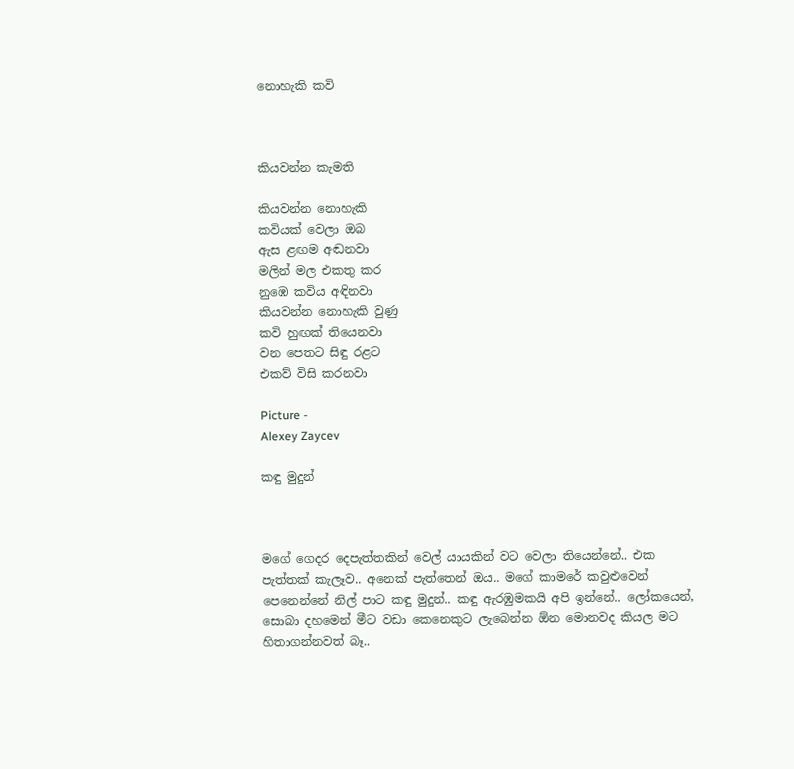නොහැකි කවි



කියවන්න කැමති

කියවන්න නොහැකි
කවියක් වෙලා ඔබ
ඇස ළඟම අඬනවා
මලින් මල එකතු කර
නුඹෙ කවිය අඳිනවා
කියවන්න නොහැකි වුණු
කවි හුඟක් තියෙනවා
වන පෙතට සිඳු රළට
එකව් විසි කරනවා

Picture -
Alexey Zaycev

කඳු මුදුන්



මගේ ගෙදර දෙපැත්තකින් වෙල් යායකින් වට වෙලා තියෙන්නේ.. එක පැත්තක් කැලෑව.. අනෙක් පැත්තෙන් ඔය.. මගේ කාමරේ කවුළුවෙන් පෙනෙන්නේ නිල් පාට කඳු මුදුන්.. කඳු ඇරඹුමකයි අපි ඉන්නේ.. ලෝකයෙන්, සොබා දහමෙන් මීට වඩා කෙනෙකුට ලැබෙන්න ඕන මොනවද කියල මට හිතාගන්නවත් බෑ..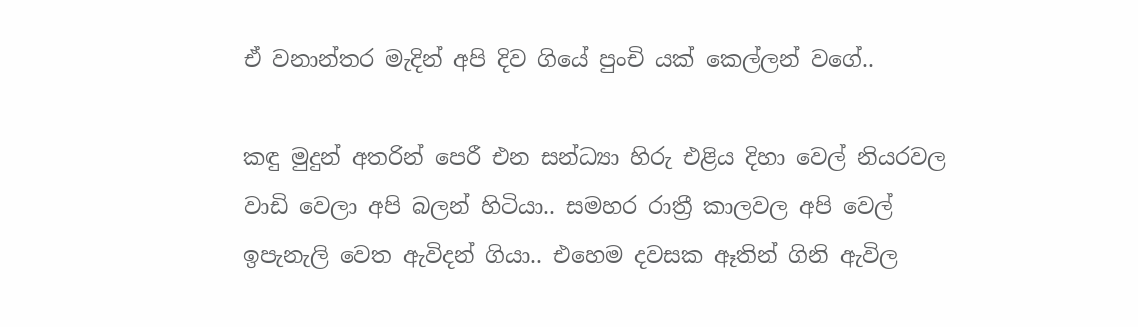ඒ වනාන්තර මැදින් අපි දිව ගියේ පුංචි යක් කෙල්ලන් වගේ..

කඳු මුදුන් අතරින් පෙරී එන සන්ධ්‍යා හිරු එළිය දිහා වෙල් නියරවල වාඩි වෙලා අපි බලන් හිටියා.. සමහර රාත්‍රී කාලවල අපි වෙල් ඉපැනැලි වෙත ඇවිදන් ගියා.. එහෙම දවසක ඈතින් ගිනි ඇවිල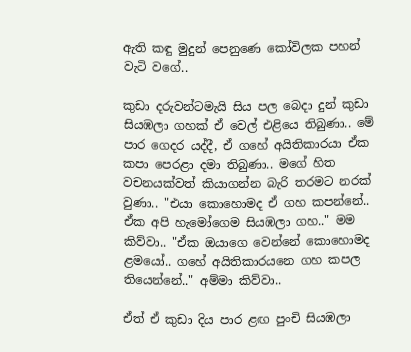ඇති කඳු මුදුන් පෙනුණෙ කෝවිලක පහන් වැටි වගේ..

කුඩා දරුවන්ටමැයි සිය පල බෙදා දුන් කුඩා සියඹලා ගහක් ඒ වෙල් එළියෙ තිබුණා.. මේ පාර ගෙදර යද්දී, ඒ ගහේ අයිතිකාරයා ඒක කපා පෙරළා දමා තිබුණා.. මගේ හිත වචනයක්වත් කියාගන්න බැරි තරමට නරක් වුණා.. "එයා කොහොමද ඒ ගහ කපන්නේ.. ඒක අපි හැමෝගෙම සියඹලා ගහ.." මම කිව්වා.. "ඒක ඔයාගෙ වෙන්නේ කොහොමද ළමයෝ.. ගහේ අයිතිකාරයනෙ ගහ කපල තියෙන්නේ.." අම්මා කිව්වා..

ඒත් ඒ කුඩා දිය පාර ළඟ පුංචි සියඹලා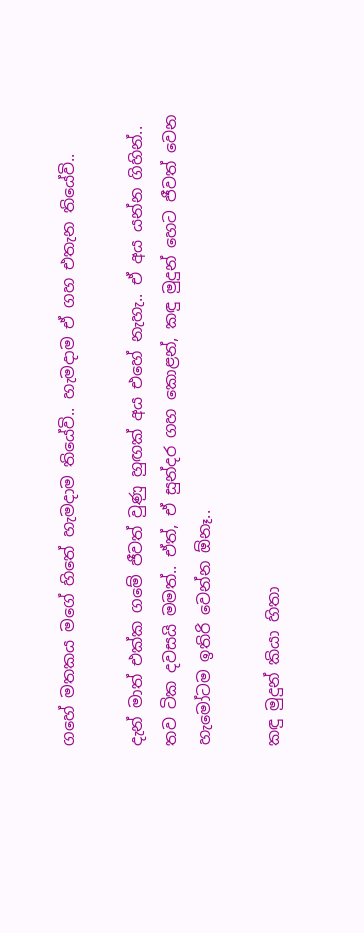ගහේ මතකය මගේ හිතේ හැමදාම තියේවි.. හැමදාම ඒ ගහ එතැන තියේවි..

දැන් මාත් එක්ක ගමේ ජීවත් වුණු හුඟක් අය එහේ නැහැ.. ඒ අය යන්න ගිහින්.. තව ටික දවසයි මමත්.. ඒත්, ඒ සුන්දර ගහ කොළන්, කඳු මුදුන් හෙට ජීවත් වෙන හැමෝටම ඉතිරි වෙන්න ඕනෑ..

කඳු මුදුන් කියා හිතා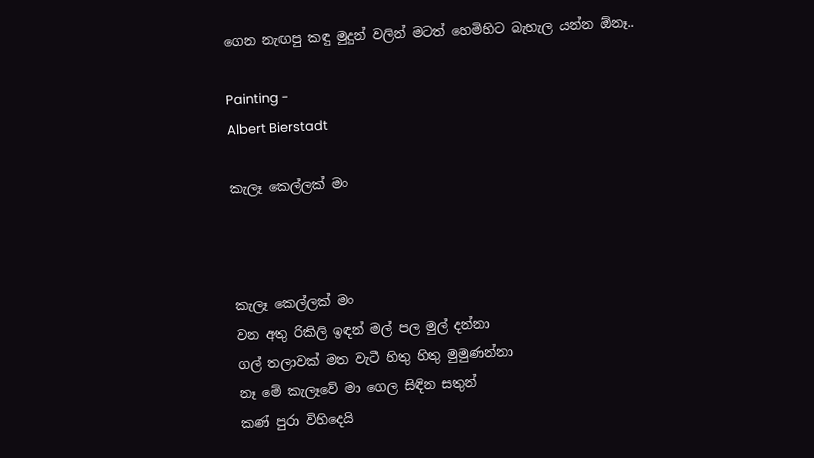ගෙන නැඟපු කඳු මුදුන් වලින් මටත් හෙමිහිට බැහැල යන්න ඕනෑ..

Painting -
Albert Bierstadt

කැලෑ කෙල්ලක් මං



කැලෑ කෙල්ලක් මං
වන අතු රිකිලි ඉඳන් මල් පල මුල් දන්නා
ගල් තලාවක් මත වැටී හිතු හිතු මුමුණන්නා
නෑ මේ කැලෑවේ මා ගෙල සිඳින සතුන්
කණ් පුරා විහිදෙයි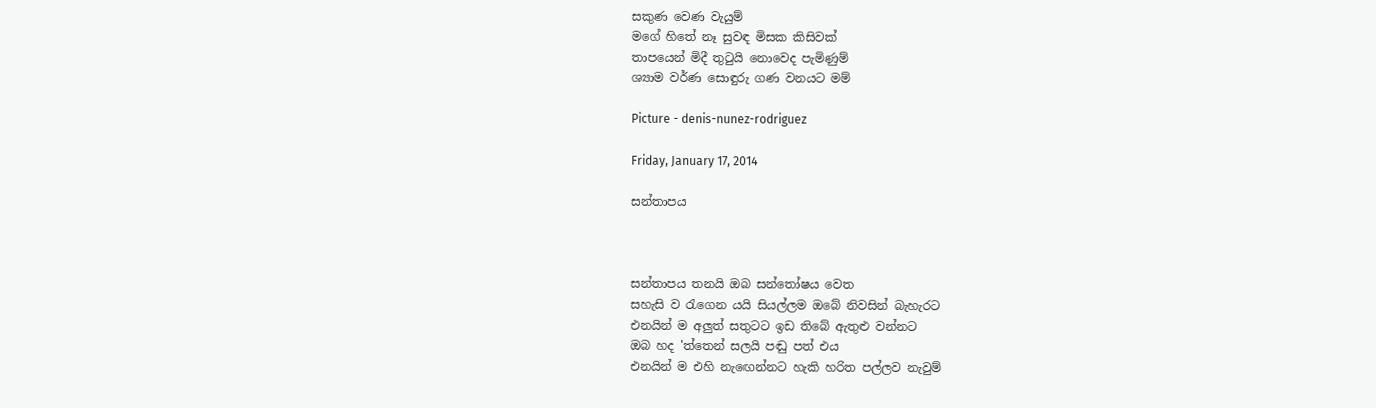සකුණ වෙණ වැයුම්
මගේ හිතේ නෑ සුවඳ මිසක කිසිවක්
තාපයෙන් මිදී තුටුයි නොවෙද පැමිණුම්
ශ්‍යාම වර්ණ සොඳුරු ගණ වනයට මම්

Picture - denis-nunez-rodriguez

Friday, January 17, 2014

සන්තාපය



සන්තාපය තනයි ඔබ සන්තෝෂය වෙත
සහැසි ව රැගෙන යයි සියල්ලම ඔබේ නිවසින් බැහැරට
එනයින් ම අලුත් සතුටට ඉඩ තිබේ ඇතුළු වන්නට
ඔබ හද 'ත්තෙන් සලයි පඬු පත් එය
එනයින් ම එහි නැඟෙන්නට හැකි හරිත පල්ලව නැවුම්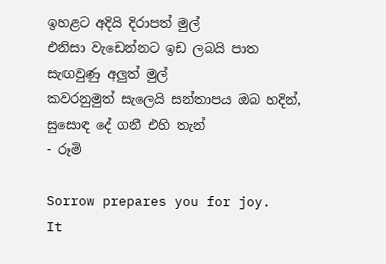ඉහළට අදියි දිරාපත් මුල්
එනිසා වැඩෙන්නට ඉඩ ලබයි පාත සැඟවුණු අලුත් මුල්
කවරනුමුත් සැලෙයි සන්තාපය ඔබ හදින්,
සුසොඳ දේ ගනී එහි තැන්
- රූමි

Sorrow prepares you for joy.
It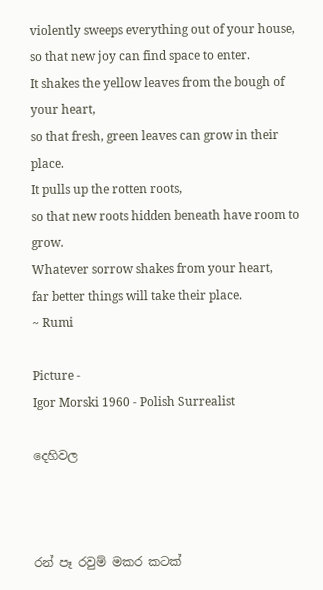violently sweeps everything out of your house,
so that new joy can find space to enter.
It shakes the yellow leaves from the bough of your heart,
so that fresh, green leaves can grow in their place.
It pulls up the rotten roots,
so that new roots hidden beneath have room to grow.
Whatever sorrow shakes from your heart,
far better things will take their place.
~ Rumi

Picture -
Igor Morski 1960 - Polish Surrealist

දෙහිවල



රන් පෑ රවුම් මකර කටක්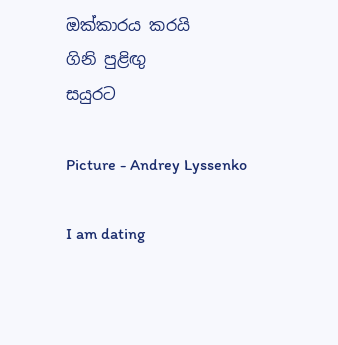ඔක්කාරය කරයි
ගිනි පුළිඟු
සයුරට

Picture - Andrey Lyssenko

I am dating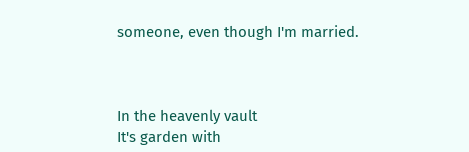someone, even though I'm married.



In the heavenly vault
It's garden with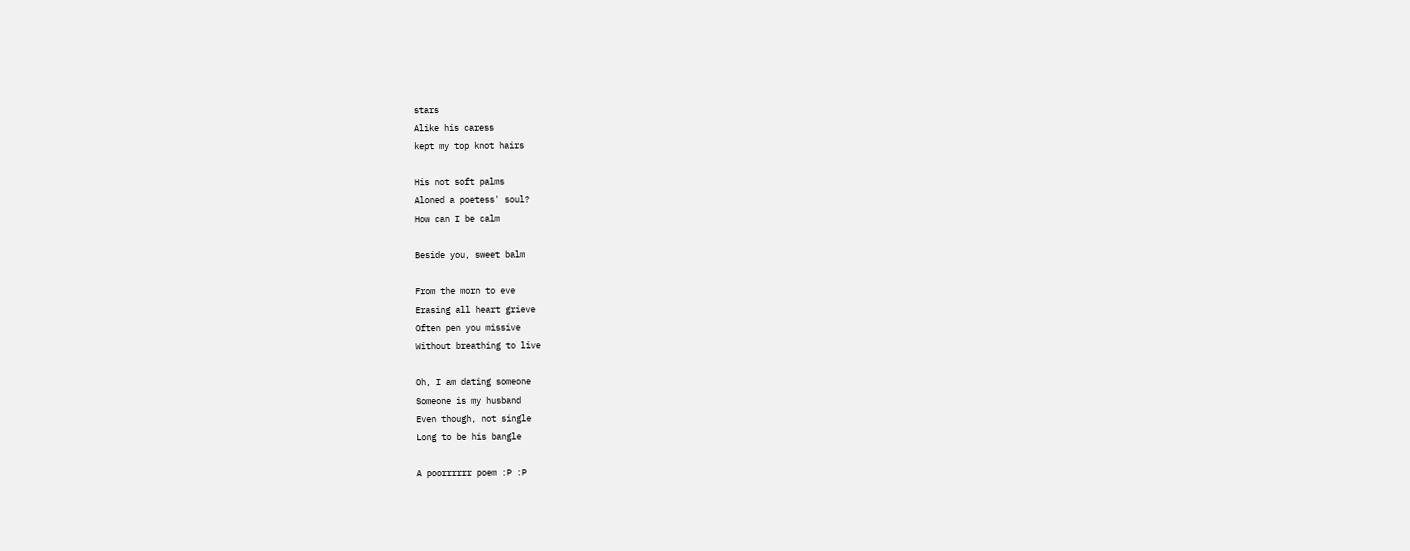stars
Alike his caress
kept my top knot hairs

His not soft palms
Aloned a poetess' soul?
How can I be calm

Beside you, sweet balm

From the morn to eve
Erasing all heart grieve
Often pen you missive
Without breathing to live

Oh, I am dating someone
Someone is my husband
Even though, not single
Long to be his bangle

A poorrrrrr poem :P :P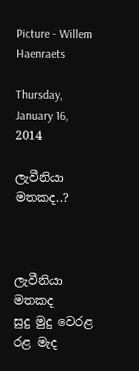Picture - Willem Haenraets

Thursday, January 16, 2014

ලැවීනියා මතකද..?



ලැවීනියා මතකද
සුදු මුදු වෙරළ රළ මැද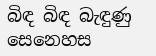බිඳ බිඳ බැඳුණු සෙනෙහස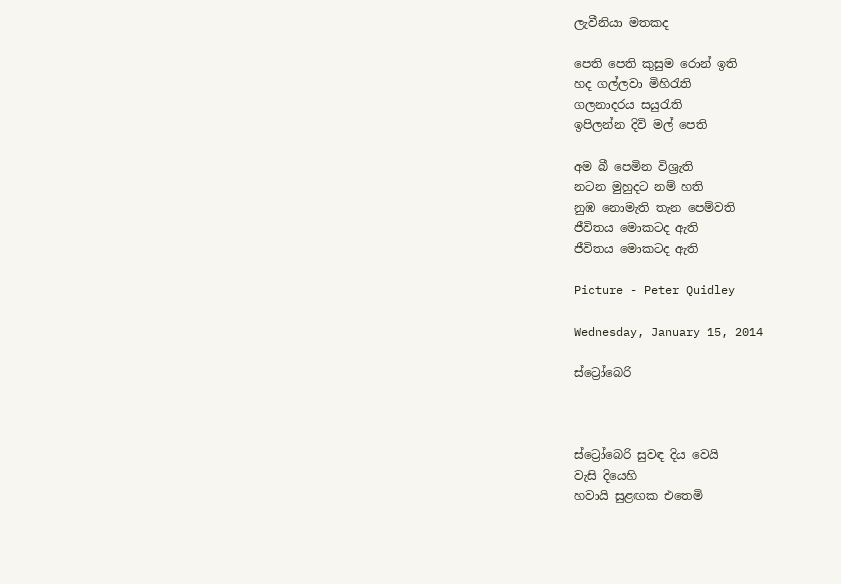ලැවීනියා මතකද

පෙති පෙති කුසුම රොන් ඉති
හද ගල්ලවා මිහිරැති
ගලනාදරය සයුරැති
ඉපිලන්න දිවි මල් පෙති

අම බී පෙමින විශ්‍රැති
නටන මුහුදට නම් හති
නුඹ නොමැති තැන පෙම්වති
ජීවිතය මොකටද ඇති
ජීවිතය මොකටද ඇති

Picture - Peter Quidley

Wednesday, January 15, 2014

ස්ට්‍රෝබෙරි



ස්ට්‍රෝබෙරි සුවඳ දිය වෙයි
වැසි දියෙහි
හවායි සුළඟක එතෙමි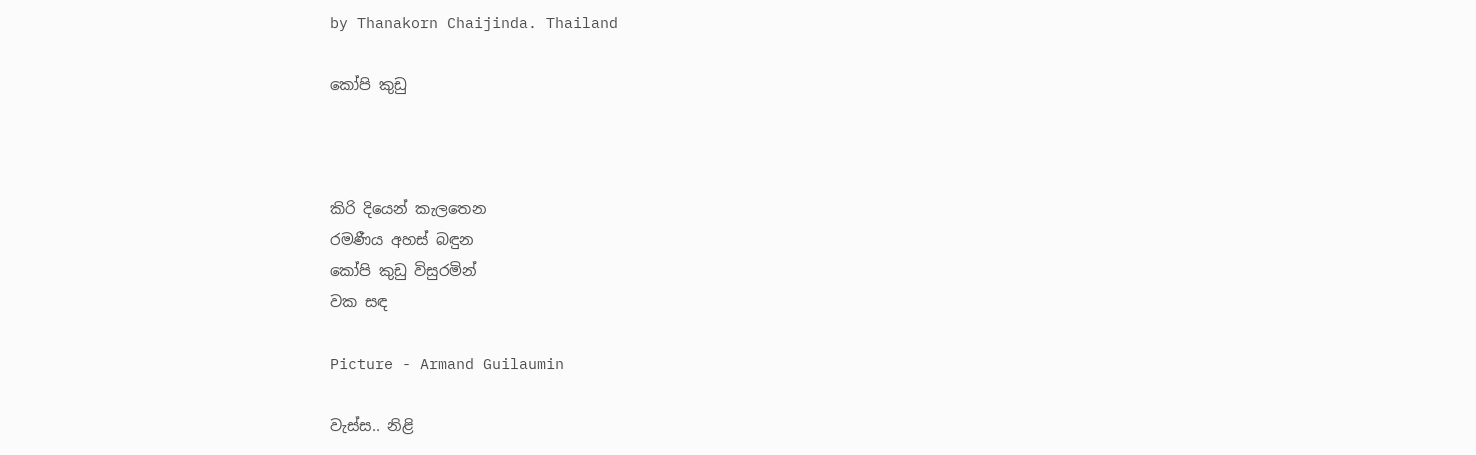by Thanakorn Chaijinda. Thailand

කෝපි කුඩු



කිරි දියෙන් කැලතෙන
රමණීය අහස් බඳුන
කෝපි කුඩු විසුරමින්
වක සඳ

Picture - Armand Guilaumin

වැස්ස.. නිළි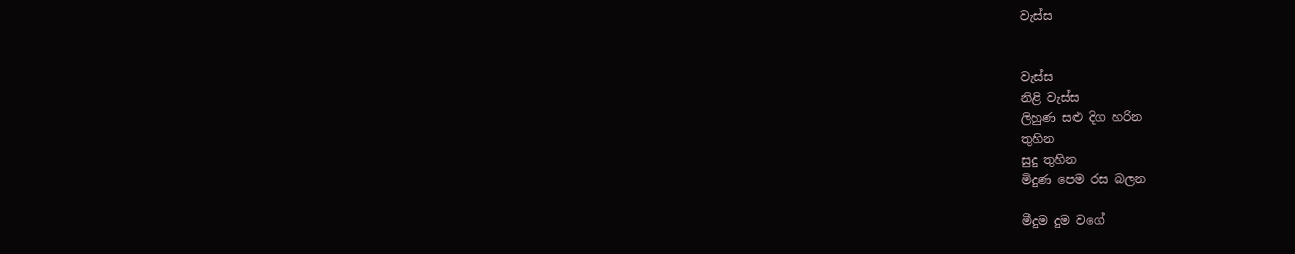වැස්ස


වැස්ස
නිළි වැස්ස
ලිහුණ සළු දිග හරින
තුහින
සුදු තුහින
මිදුණ පෙම රස බලන

මීදුම දුම වගේ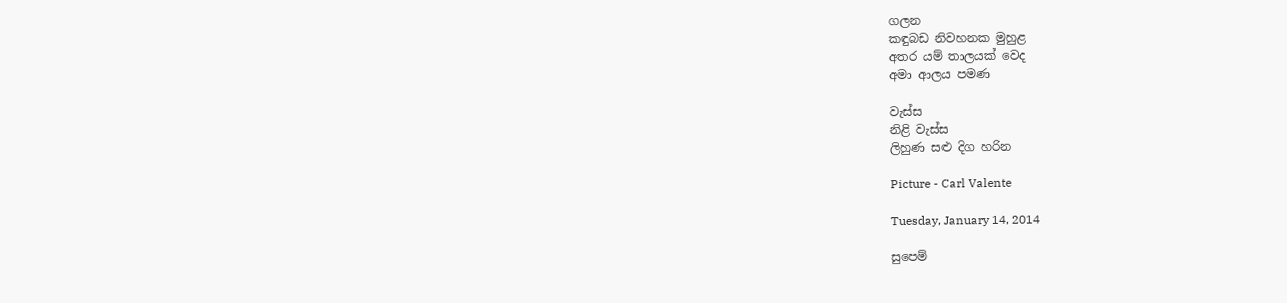ගලන
කඳුබඩ නිවහනක මුහුළ
අතර යම් තාලයක් වෙද
අමා ආලය පමණ

වැස්ස
නිළි වැස්ස
ලිහුණ සළු දිග හරින

Picture - Carl Valente

Tuesday, January 14, 2014

සුපෙම්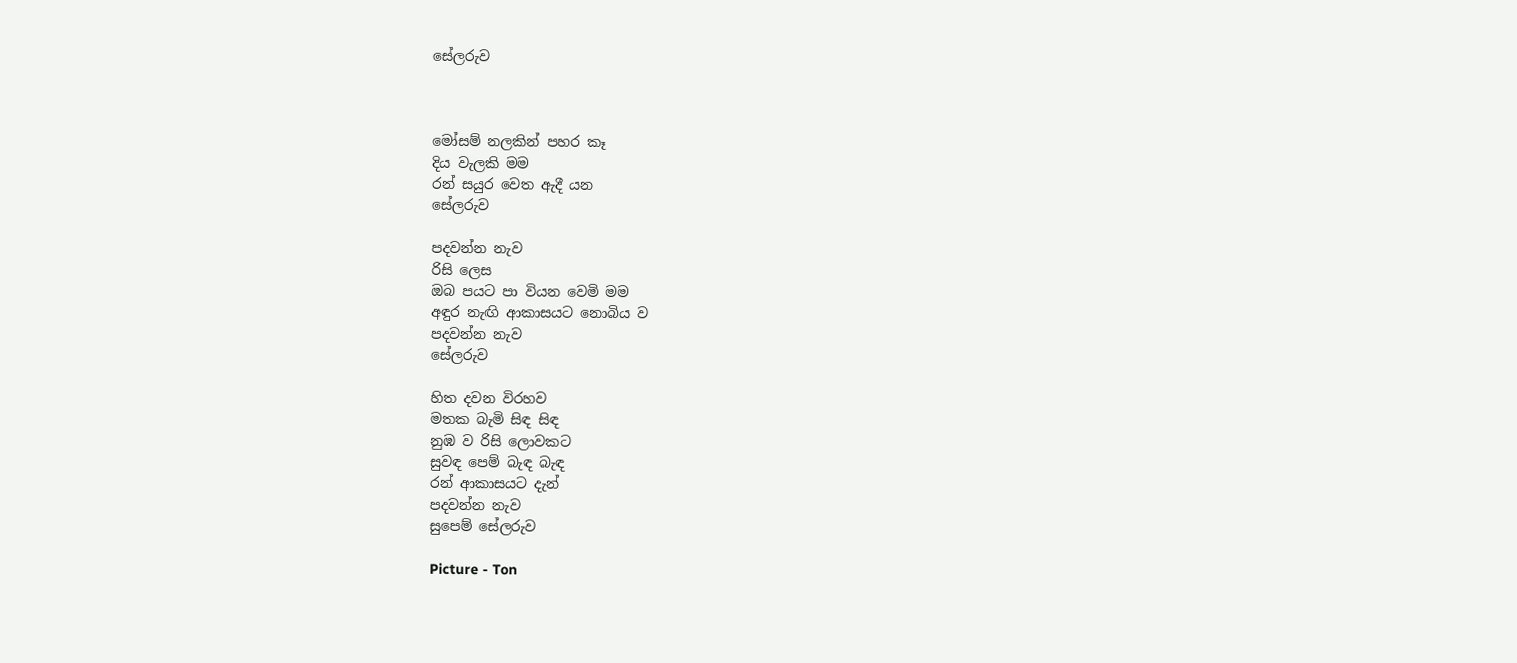සේලරුව



මෝසම් නලකින් පහර කෑ
දිය වැලකි මම
රන් සයුර වෙත ඇදී යන
සේලරුව

පදවන්න නැව
රිසි ලෙස
ඔබ පයට පා වියන වෙමි මම
අඳුර නැඟි ආකාසයට නොබිය ව
පදවන්න නැව
සේලරුව

හිත දවන විරහව
මතක බැමි සිඳ සිඳ
නුඹ ව රිසි ලොවකට
සුවඳ පෙම් බැඳ බැඳ
රන් ආකාසයට දැන්
පදවන්න නැව
සුපෙම් සේලරුව

Picture - Ton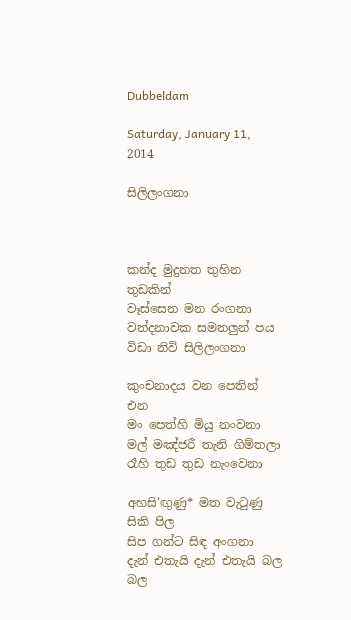Dubbeldam

Saturday, January 11, 2014

සිලිලංගනා



කන්ද මුදුනත තුහින තුඩකින්
වෑස්සෙන මන රංගනා
වන්දනාවක සමනලුන් පය
විඩා නිවි සිලිලංගනා

කුංචනාදය වන පෙතින් එන
මං පෙත්හි මියු නංවනා
මල් මඤ්ජරී තැනි ගිම්තලා
රෑහි තුඩ තුඩ නැංවෙනා

අහසි'ඟුණු* මත වැටුණු සිකි පිල
සිප ගන්ට සිඳ අංගනා
දැන් එතැයි දැන් එතැයි බල බල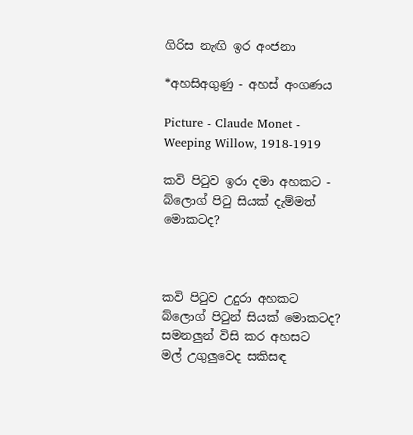ගිරිස නැඟි ඉර අංජනා

*අහසිඅගුණු - අහස් අංගණය

Picture - Claude Monet - Weeping Willow, 1918-1919

කවි පිටුව ඉරා දමා අහකට - බ්ලොග් පිටු සියක් දැම්මත් මොකටද?



කවි පිටුව උදුරා අහකට
බ්ලොග් පිටුන් සියක් මොකටද?
සමනලුන් විසි කර අහසට
මල් උගුලුවෙද සකිසඳ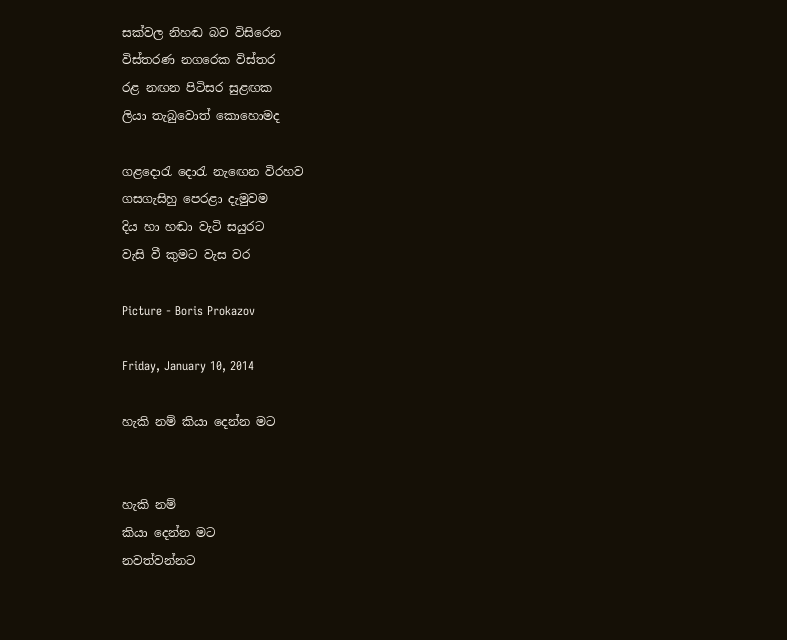සක්වල නිහඬ බව විසිරෙන
විස්තරණ නගරෙක විස්තර
රළ නඟන පිටිසර සුළඟක
ලියා තැබුවොත් කොහොමද

ගළදොරැ දොරැ නැඟෙන විරහව
ගසගැසිහු පෙරළා දැමුවම
දිය හා හඬා වැටි සයුරට
වැසි වී කුමට වැස වර

Picture - Boris Prokazov

Friday, January 10, 2014

හැකි නම් කියා දෙන්න මට


හැකි නම්
කියා දෙන්න මට
නවත්වන්නට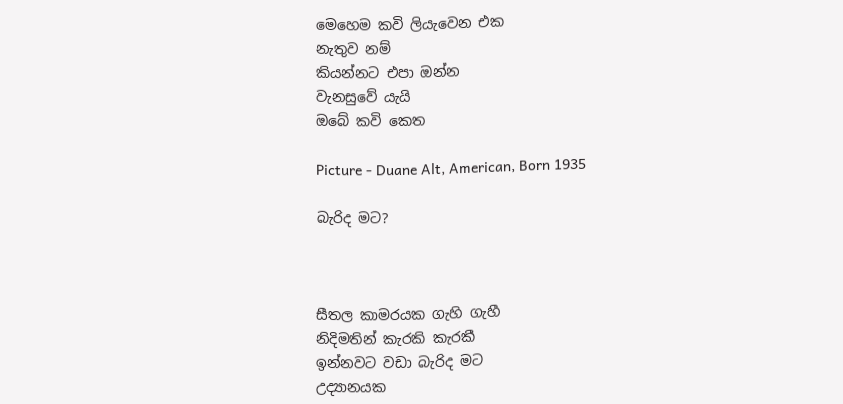මෙහෙම කවි ලියැවෙන එක
නැතුව නම්
කියන්නට එපා ඔන්න
වැනසුවේ යැයි
ඔබේ කවි කෙත

Picture - Duane Alt, American, Born 1935

බැරිද මට?



සීතල කාමරයක ගැහි ගැහී
නිදිමතින් කැරකි කැරකී
ඉන්නවට වඩා බැරිද මට
උද්‍යානයක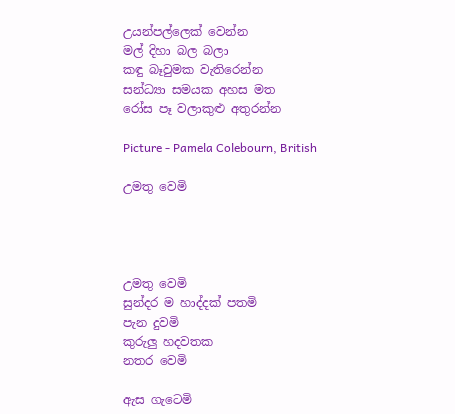උයන්පල්ලෙක් වෙන්න
මල් දිහා බල බලා
කඳු බෑවුමක වැතිරෙන්න
සන්ධ්‍යා සමයක අහස මත
රෝස පෑ වලාකුළු අතුරන්න

Picture - Pamela Colebourn, British

උමතු වෙමි




උමතු වෙමි
සුන්දර ම හාද්දක් පතමි
පැන දුවමි
කුරුලු හදවතක
නතර වෙමි

ඇස ගැටෙමි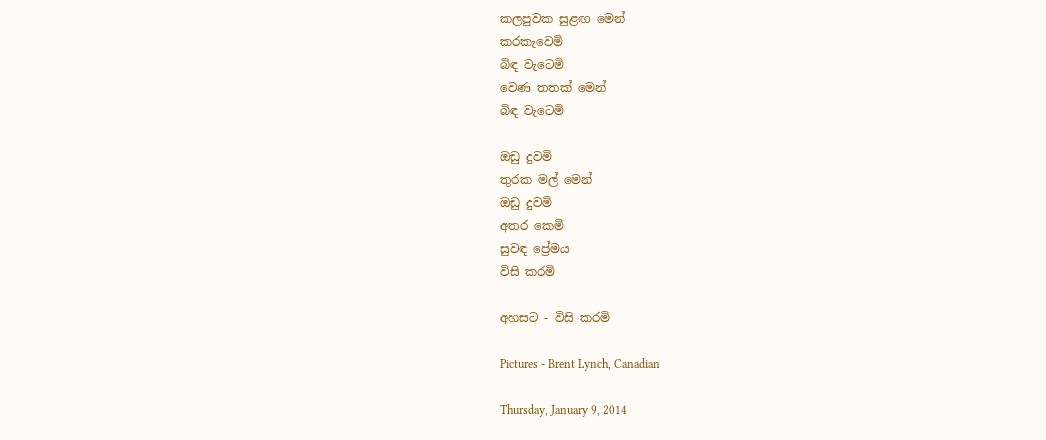කලපුවක සුළඟ මෙන්
කරකැවෙමි
බිඳ වැටෙමි
වෙණ තතක් මෙන්
බිඳ වැටෙමි

ඔඩු දුවමි
තුරක මල් මෙන්
ඔඩු දුවමි
අතර කෙමි
සුවඳ ප්‍රේමය
විසි කරමි

අහසට - විසි කරමි

Pictures - Brent Lynch, Canadian

Thursday, January 9, 2014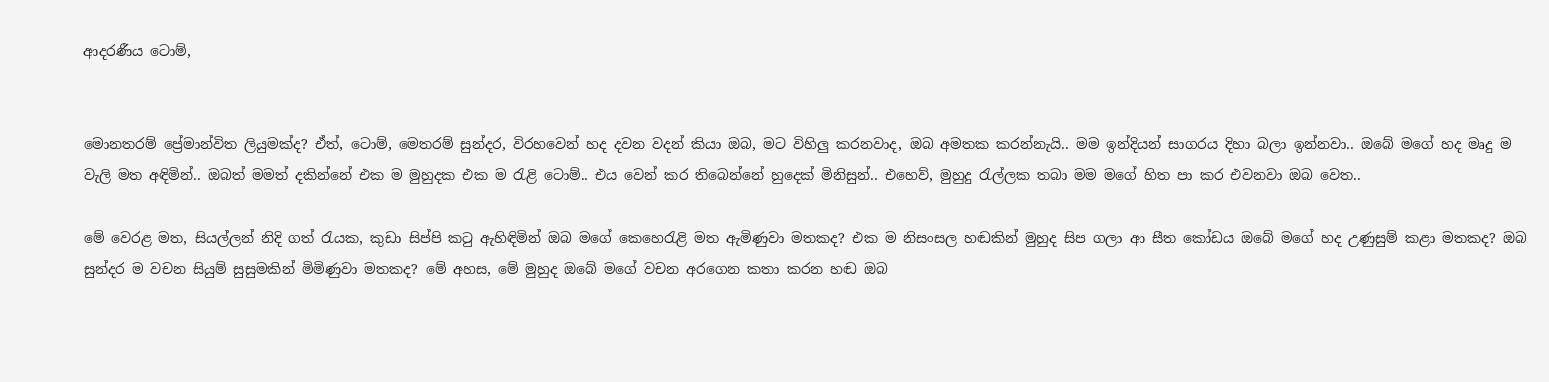ආදරණීය ටොම්,


මොනතරම් ප්‍රේමාන්විත ලියුමක්ද? ඒත්, ටොම්, මෙතරම් සුන්දර, විරහවෙන් හද දවන වදන් කියා ඔබ, මට විහිලු කරනවාද, ඔබ අමතක කරන්නැයි.. මම ඉන්දියන් සාගරය දිහා බලා ඉන්නවා.. ඔබේ මගේ හද මෘදු ම වැලි මත අඳිමින්.. ඔබත් මමත් දකින්නේ එක ම මුහුදක එක ම රැළි ටොම්.. එය වෙන් කර තිබෙන්නේ හුදෙක් මිනිසුන්.. එහෙව්, මුහුදු රැල්ලක තබා මම මගේ හිත පා කර එවනවා ඔබ වෙත..

මේ වෙරළ මත, සියල්ලන් නිදි ගත් රැයක, කුඩා සිප්පි කටු ඇහිඳිමින් ඔබ මගේ කෙහෙරැළි මත ඇමිණුවා මතකද? එක ම නිසංසල හඬකින් මුහුද සිප ගලා ආ සීත කෝඩය ඔබේ මගේ හද උණුසුම් කළා මතකද? ඔබ සුන්දර ම වචන සියුම් සුසුමකින් මිමිණුවා මතකද? මේ අහස, මේ මුහුද ඔබේ මගේ වචන අරගෙන කතා කරන හඬ ඔබ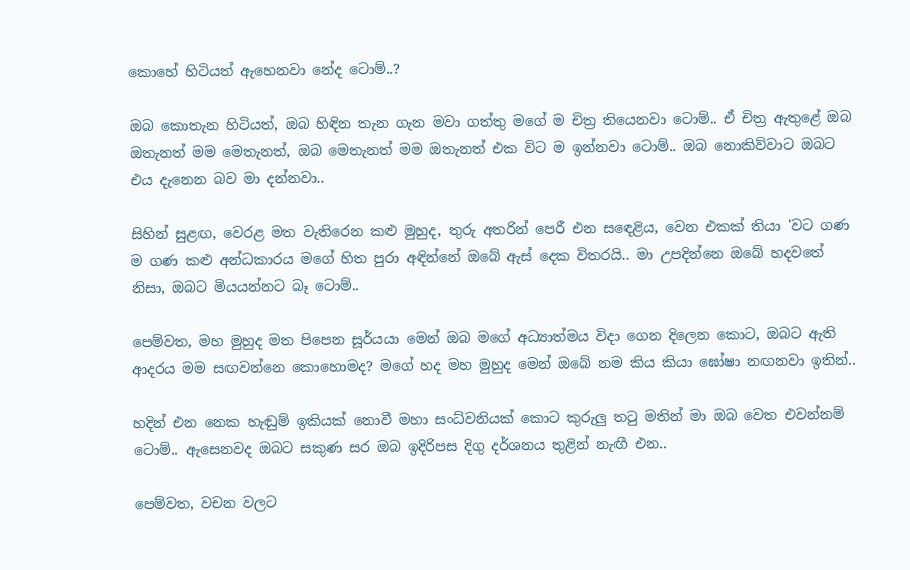කොහේ හිටියත් ඇහෙනවා නේද ටොම්..?

ඔබ කොතැන හිටියත්, ඔබ හිඳින තැන ගැන මවා ගත්තු මගේ ම චිත්‍ර තියෙනවා ටොම්.. ඒ චිත්‍ර ඇතුළේ ඔබ ඔතැනත් මම මෙතැනත්, ඔබ මෙතැනත් මම ඔතැනත් එක විට ම ඉන්නවා ටොම්.. ඔබ නොකිව්වාට ඔබට එය දැනෙන බව මා දන්නවා..

සිහින් සුළඟ, වෙරළ මත වැතිරෙන කළු මුහුද, තුරු අතරින් පෙරී එන සඳෙළිය, වෙන එකක් තියා 'වට ගණ ම ගණ කළු අන්ධකාරය මගේ හිත පුරා අඳින්නේ ඔබේ ඇස් දෙක විතරයි.. මා උපදින්නෙ ඔබේ හදවතේ නිසා, ඔබට මියයන්නට බෑ ටොම්..

පෙම්වත, මහ මුහුද මත පිපෙන සූර්යයා මෙන් ඔබ මගේ අධ්‍යාත්මය විදා ගෙන දිලෙන කොට, ඔබට ඇති ආදරය මම සඟවන්නෙ කොහොමද? මගේ හද මහ මුහුද මෙන් ඔබේ නම කිය කියා ඝෝෂා නඟනවා ඉතින්..

හදින් එන නෙක හැඬුම් ඉකියක් නොවී මහා සංධ්වනියක් කොට කුරුලු තටු මතින් මා ඔබ වෙත එවන්නම් ටොම්.. ඇසෙනවද ඔබට සකුණ සර ඔබ ඉදිරිපස දිගු දර්ශනය තුළින් නැඟී එන..

පෙම්වත, වචන වලට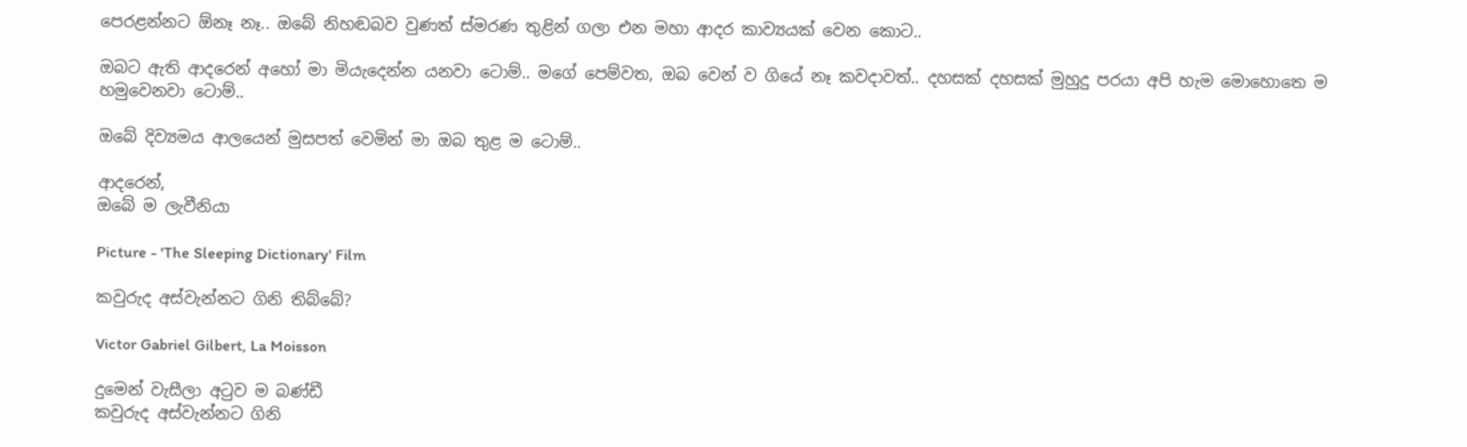පෙරළන්නට ඕනෑ නෑ.. ඔබේ නිහඬබව වුණත් ස්මරණ තුළින් ගලා එන මහා ආදර කාව්‍යයක් වෙන කොට..

ඔබට ඇති ආදරෙන් අහෝ මා මියැදෙන්න යනවා ටොම්.. මගේ පෙම්වත, ඔබ වෙන් ව ගියේ නෑ කවදාවත්.. දහසක් දහසක් මුහුදු පරයා අපි හැම මොහොතෙ ම හමුවෙනවා ටොම්..

ඔබේ දිව්‍යමය ආලයෙන් මුසපත් වෙමින් මා ඔබ තුළ ම ටොම්..

ආදරෙන්,
ඔබේ ම ලැවීනියා

Picture - 'The Sleeping Dictionary' Film

කවුරුද අස්වැන්නට ගිනි තිබ්බේ?

Victor Gabriel Gilbert, La Moisson

දුමෙන් වැසීලා අටුව ම බණ්ඩී
කවුරුද අස්වැන්නට ගිනි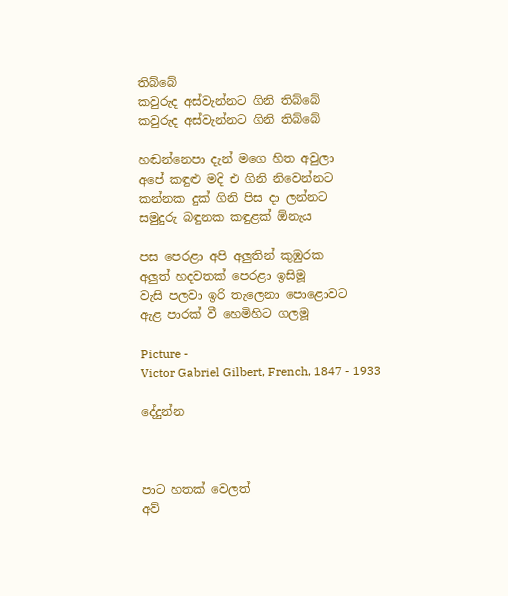තිබ්බේ
කවුරුද අස්වැන්නට ගිනි තිබ්බේ
කවුරුද අස්වැන්නට ගිනි තිබ්බේ

හඬන්නෙපා දැන් මගෙ හිත අවුලා
අපේ කඳුළු මදි එ ගිනි නිවෙන්නට
කන්නක දුක් ගිනි පිස දා ලන්නට
සමුදුරු බඳුනක කඳුළක් ඕනැය

පස පෙරළා අපි අලුතින් කුඹුරක
අලුත් හදවතක් පෙරළා ඉසිමූ
වැසි පලවා ඉරි තැලෙනා පොළොවට
ඇළ පාරක් වී හෙමිහිට ගලමූ

Picture -
Victor Gabriel Gilbert, French, 1847 - 1933

දේදුන්න



පාට හතක් වෙලත්
අව්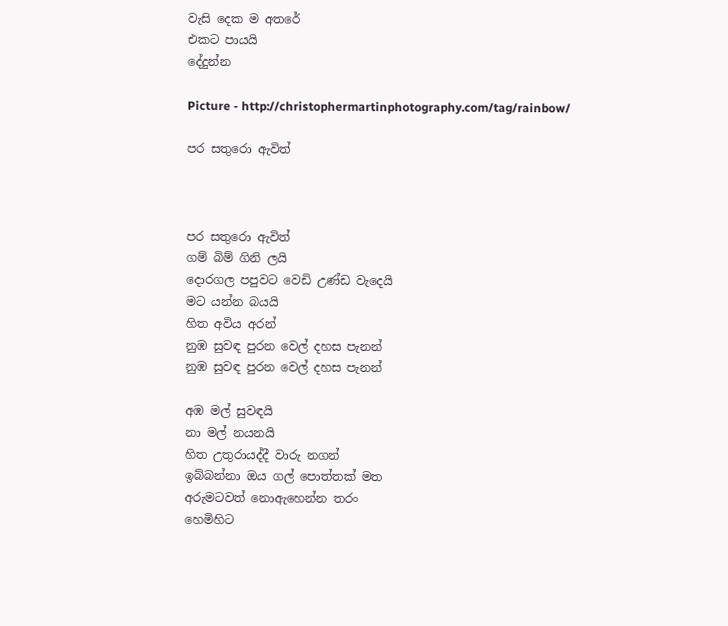වැසි දෙක ම අතරේ
එකට පායයි
දේදුන්න

Picture - http://christophermartinphotography.com/tag/rainbow/

පර සතුරො ඇවිත්



පර සතුරො ඇවිත්
ගම් බිම් ගිනි ලයි
දොරගල පපුවට වෙඩි උණ්ඩ වැදෙයි
මට යන්න බයයි
හිත අවිය අරන්
නුඹ සුවඳ පුරන වෙල් දහස පැනන්
නුඹ සුවඳ පුරන වෙල් දහස පැනන්

අඹ මල් සුවඳයි
නා මල් නයනයි
හිත උතුරායද්දී වාරු නගන්
ඉබ්බන්නා ඔය ගල් පොත්තක් මත
අරුමටවත් නොඇහෙන්න තරං
හෙමිහිට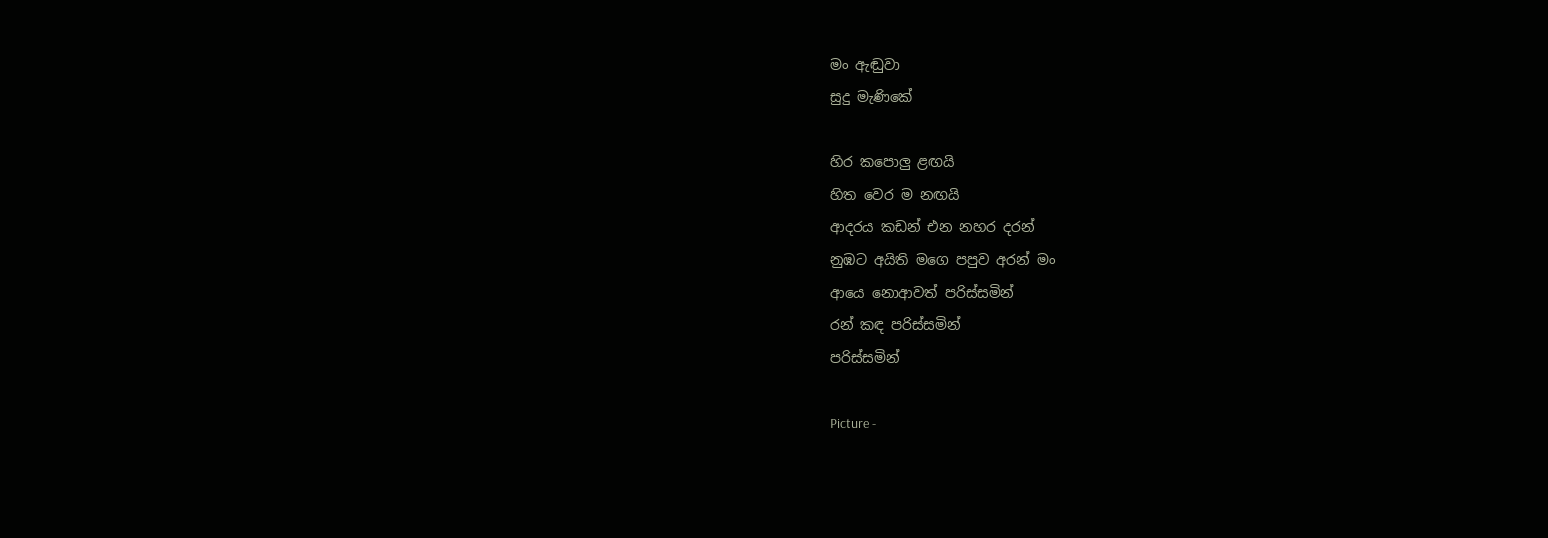මං ඇඬුවා
සුදු මැණිකේ

හිර කපොලු ළඟයි
හිත වෙර ම නඟයි
ආදරය කඩන් එන නහර දරන්
නුඹට අයිති මගෙ පපුව අරන් මං
ආයෙ නොආවත් පරිස්සමින්
රන් කඳ පරිස්සමින්
පරිස්සමින්

Picture -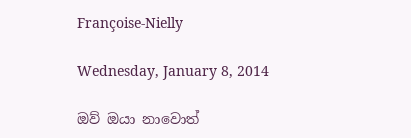Françoise-Nielly

Wednesday, January 8, 2014

ඔව් ඔයා නාවොත්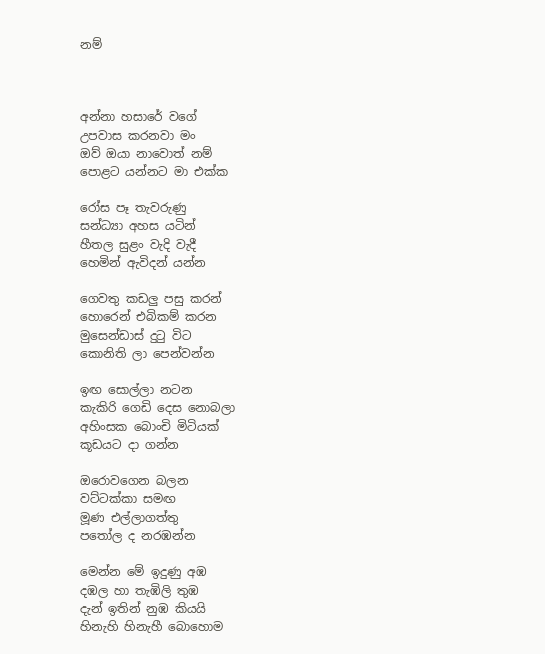නම්



අන්නා හසාරේ වගේ
උපවාස කරනවා මං
ඔව් ඔයා නාවොත් නම්
පොළට යන්නට මා එක්ක

රෝස පෑ තැවරුණු
සන්ධ්‍යා අහස යටින්
හීතල සුළං වැදි වැදී
හෙමින් ඇවිදන් යන්න

ගෙවතු කඩලු පසු කරන්
හොරෙන් එබිකම් කරන
මුසෙන්ඩාස් දුටු විට
කොනිති ලා පෙන්වන්න

ඉඟ සොල්ලා නටන
කැකිරි ගෙඩි දෙස නොබලා
අහිංසක බොංචි මිටියක්
කූඩයට දා ගන්න

ඔරොවගෙන බලන
වට්ටක්කා සමඟ
මූණ එල්ලාගත්තු
පතෝල ද නරඹන්න

මෙන්න මේ ඉදුණු අඹ
දඹල හා තැඹිලි තුඹ
දැන් ඉතින් නුඹ කියයි
හිනැහි හිනැහී බොහොම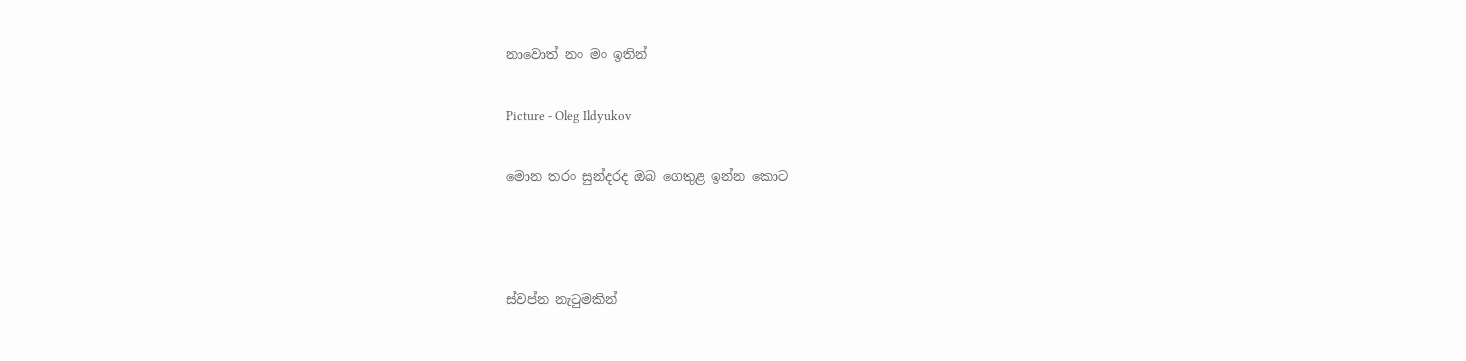නාවොත් නං මං ඉතින්

Picture - Oleg Ildyukov

මොන තරං සුන්දරද ඔබ ගෙතුළ ඉන්න කොට



ස්වප්න නැටුමකින්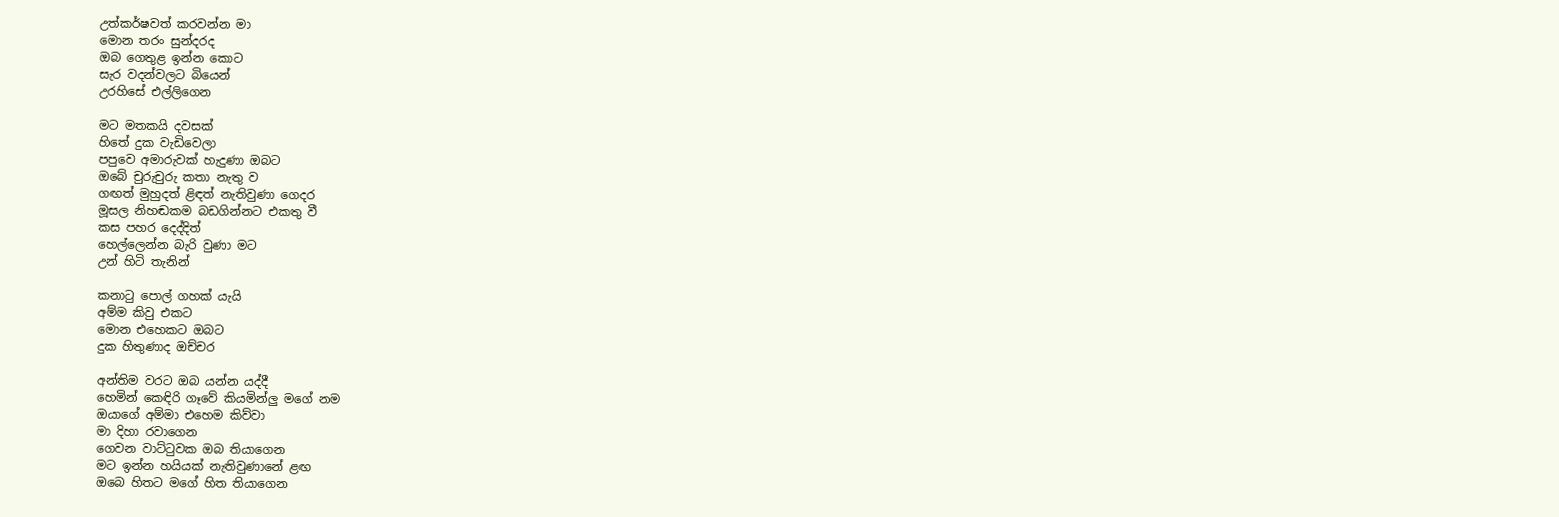උත්කර්ෂවත් කරවන්න මා
මොන තරං සුන්දරද
ඔබ ගෙතුළ ඉන්න කොට
සැර වදන්වලට බියෙන්
උරහිසේ එල්ලිගෙන

මට මතකයි දවසක්
හිතේ දුක වැඩිවෙලා
පපුවෙ අමාරුවක් හැදුණා ඔබට
ඔබේ චුරුචුරු කතා නැතු ව
ගඟත් මුහුදත් ළිඳත් නැතිවුණා ගෙදර
මූසල නිහඬකම බඩගින්නට එකතු වී
කස පහර දෙද්දිත්
හෙල්ලෙන්න බැරි වුණා මට
උන් හිටි තැනින්

කනාටු පොල් ගහක් යැයි
අම්ම කිවු එකට
මොන එහෙකට ඔබට
දුක හිතුණාද ඔච්චර

අන්තිම වරට ඔබ යන්න යද්දී
හෙමින් කෙඳිරි ගෑවේ කියමින්ලු මගේ නම
ඔයාගේ අම්මා එහෙම කිව්වා
මා දිහා රවාගෙන
ගෙවන වාට්ටුවක ඔබ තියාගෙන
මට ඉන්න හයියක් නැතිවුණානේ ළඟ
ඔබෙ හිතට මගේ හිත තියාගෙන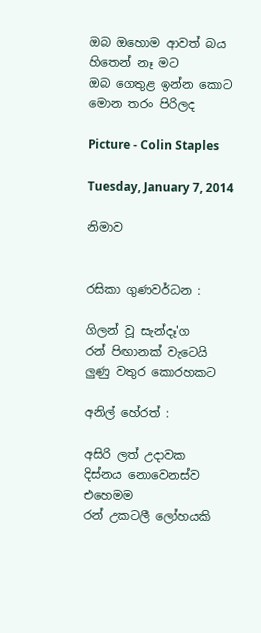ඔබ ඔහොම ආවත් බය හිතෙන් නෑ මට
ඔබ ගෙතුළ ඉන්න කොට
මොන තරං පිරිලද

Picture - Colin Staples

Tuesday, January 7, 2014

නිමාව


රසිකා ගුණවර්ධන :

ගිලන් වූ සැන්දෑ'ග
රන් පිඟානක් වැටෙයි
ලුණු වතුර කොරහකට

අනිල් හේරත් :

අසිරි ලත් උදාවක
දිස්නය නොවෙනස්ව එහෙමම
රන් උකටලී ලෝහයකි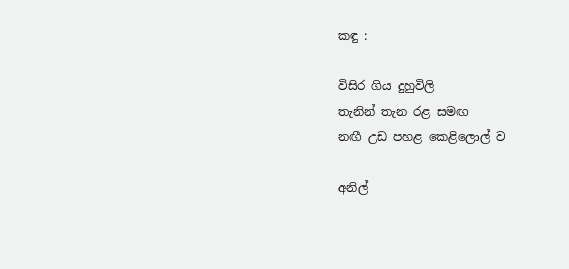කඳු :

විසිර ගිය දුහුවිලි
තැනින් තැන රළ සමඟ
නඟී උඩ පහළ කෙළිලොල් ව

අනිල්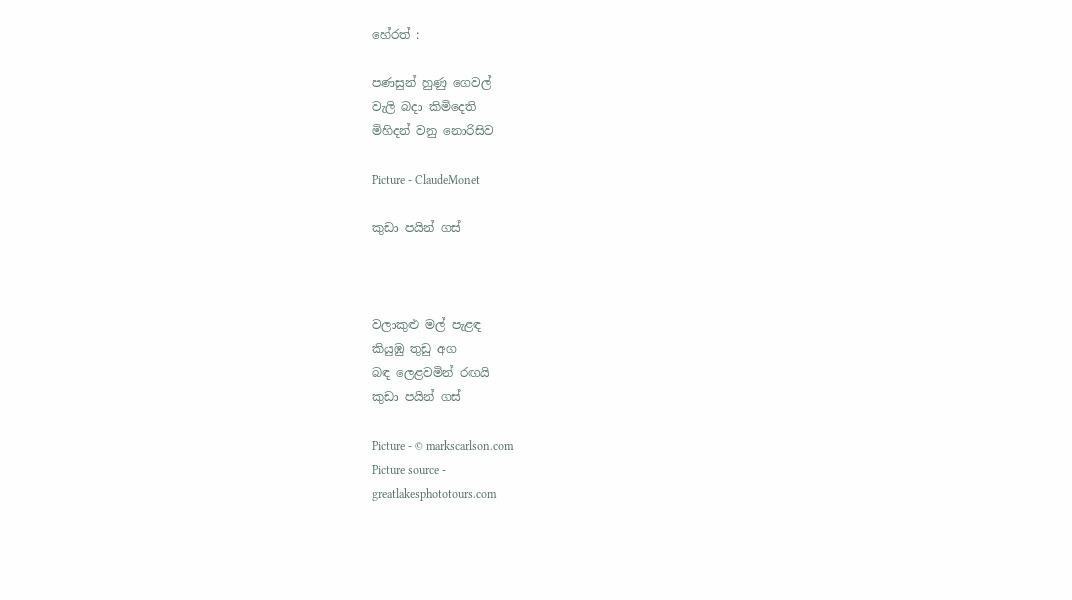හේරත් :

පණසුන් හුණු ගෙවල්
වැලි බදා කිමිදෙති
මිහිදන් වනු නොරිසිව

Picture - ClaudeMonet

කුඩා පයින් ගස්



වලාකුළු මල් පැළඳ
කියුඹු තුඩු අග
බඳ ලෙළවමින් රඟයි
කුඩා පයින් ගස්

Picture - © markscarlson.com
Picture source -
greatlakesphototours.com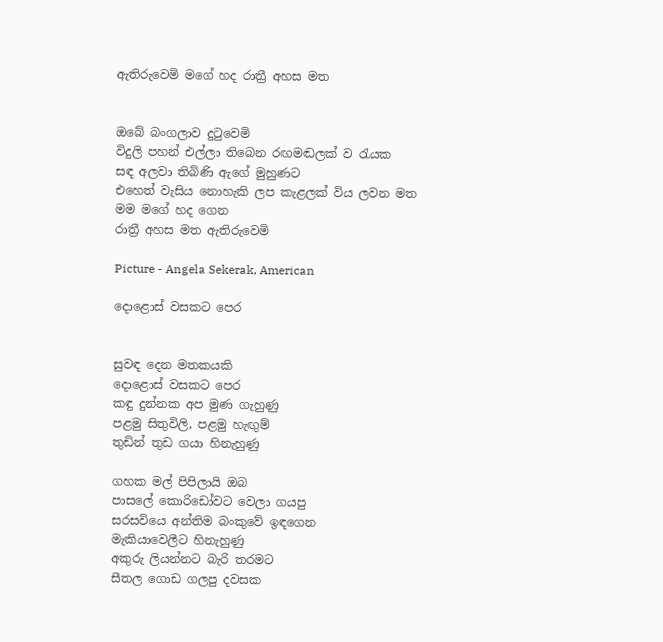ඇතිරුවෙමි මගේ හද රාත්‍රී අහස මත


ඔබේ බංගලාව දුටුවෙමි
විදුලි පහන් එල්ලා තිබෙන රඟමඬලක් ව රැයක
සඳ අලවා තිබිණි ඇගේ මුහුණට
එහෙත් වැසිය නොහැකි ලප කැළලක් විය ලවන මත
මම මගේ හද ගෙන
රාත්‍රී අහස මත ඇතිරුවෙමි

Picture - Angela Sekerak, American

දොළොස් වසකට පෙර


සුවඳ දෙන මතකයකි
දොළොස් වසකට පෙර
කඳු දුන්නක අප මුණ ගැහුණු
පළමු සිතුවිලි, පළමු හැඟුම්
තුඩින් තුඩ ගයා හිනැහුණු

ගහක මල් පිපිලායි ඔබ
පාසලේ කොරිඩෝවට වෙලා ගයපු
සරසවියෙ අන්තිම බංකුවේ ඉඳගෙන
මැකියාවෙලීට හිනැහුණු
අකුරු ලියන්නට බැරි තරමට
සීතල ගොඩ ගලපු දවසක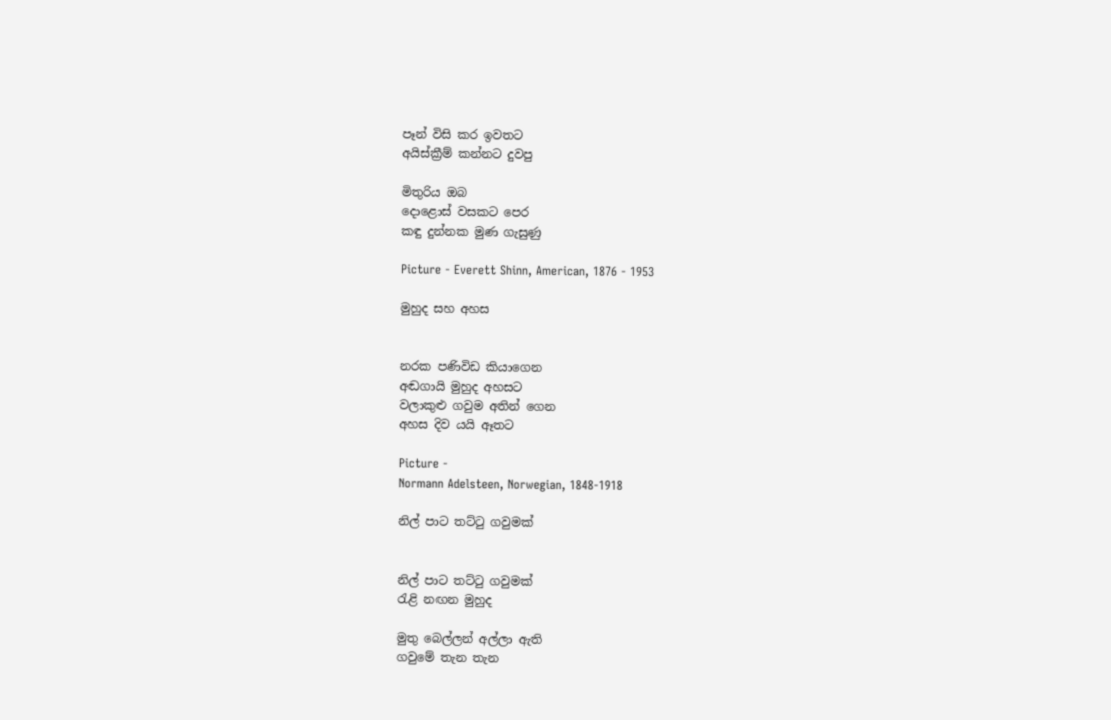පෑන් විසි කර ඉවතට
අයිස්ක්‍රීම් කන්නට දුවපු

මිතුරිය ඔබ
දොළොස් වසකට පෙර
කඳු දුන්නක මුණ ගැසුණු

Picture - Everett Shinn, American, 1876 - 1953

මුහුද සහ අහස


නරක පණිවිඩ කියාගෙන
අඬගායි මුහුද අහසට
වලාකුළු ගවුම අතින් ගෙන
අහස දිව යයි ඈතට

Picture -
Normann Adelsteen, Norwegian, 1848-1918

නිල් පාට තට්ටු ගවුමක්


නිල් පාට තට්ටු ගවුමක්
රැළි නඟන මුහුද

මුතු බෙල්ලන් අල්ලා ඇති
ගවුමේ තැන තැන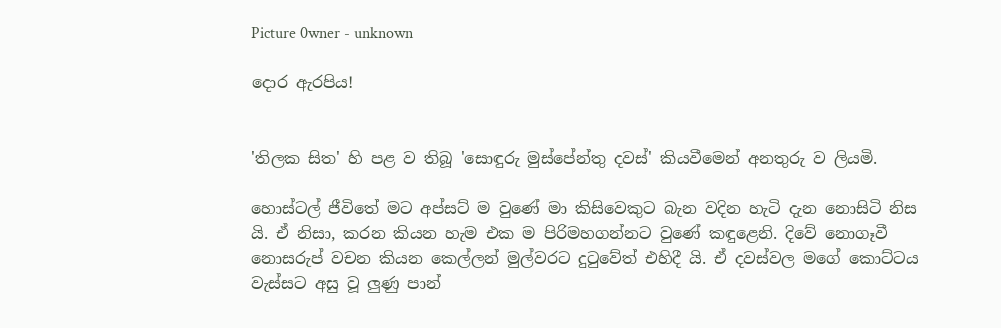Picture 0wner - unknown

දොර ඇරපිය!


'තිලක සිත' හි පළ ව තිබූ 'සොඳුරු මුස්පේන්තු දවස්' කියවීමෙන් අනතුරු ව ලියමි.

හොස්ටල් ජීවිතේ මට අප්සට් ම වුණේ මා කිසිවෙකුට බැන වදින හැටි දැන නොසිටි නිස යි. ඒ නිසා, කරන කියන හැම එක ම පිරිමහගන්නට වුණේ කඳුළෙනි. දිවේ නොගෑවී නොසරුප් වචන කියන කෙල්ලන් මුල්වරට දුටුවේත් එහිදී යි. ඒ දවස්වල මගේ කොට්ටය වැස්සට අසු වූ ලුණු පාන්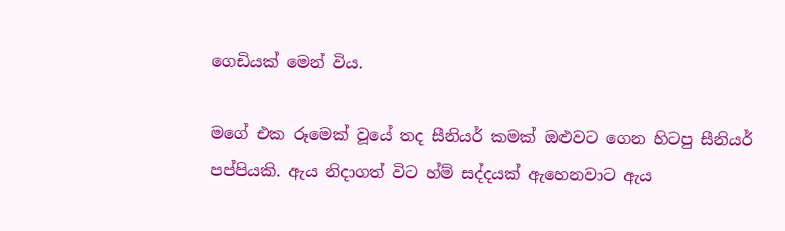ගෙඩියක් මෙන් විය.

මගේ එක රූමෙක් වූයේ තද සීනියර් කමක් ඔළුවට ගෙන හිටපු සීනියර් පප්පියකි. ඇය නිදාගත් විට හ්ම් සද්දයක් ඇහෙනවාට ඇය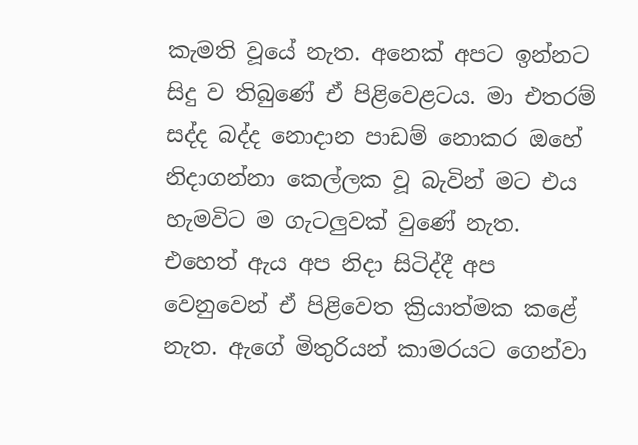කැමති වූයේ නැත. අනෙක් අපට ඉන්නට සිදු ව තිබුණේ ඒ පිළිවෙළටය. මා එතරම් සද්ද බද්ද නොදාන පාඩම් නොකර ඔහේ නිදාගන්නා කෙල්ලක වූ බැවින් මට එය හැමවිට ම ගැටලුවක් වුණේ නැත. එහෙත් ඇය අප නිදා සිටිද්දී අප වෙනුවෙන් ඒ පිළිවෙත ක්‍රියාත්මක කළේ නැත. ඇගේ මිතුරියන් කාමරයට ගෙන්වා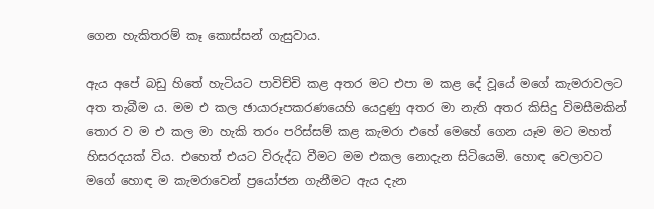ගෙන හැකිතරම් කෑ කොස්සන් ගැසුවාය.

ඇය අපේ බඩු හිතේ හැටියට පාවිච්චි කළ අතර මට එපා ම කළ දේ වූයේ මගේ කැමරාවලට අත තැබීම ය. මම එ කල ඡායාරූපකරණයෙහි යෙදුණු අතර මා නැති අතර කිසිදු විමසීමකින් තොර ව ම එ කල මා හැකි තරං පරිස්සම් කළ කැමරා එහේ මෙහේ ගෙන යෑම මට මහත් හිසරදයක් විය. එහෙත් එයට විරුද්ධ වීමට මම එකල නොදැන සිටියෙමි. හොඳ වෙලාවට මගේ හොඳ ම කැමරාවෙන් ප්‍රයෝජන ගැනීමට ඇය දැන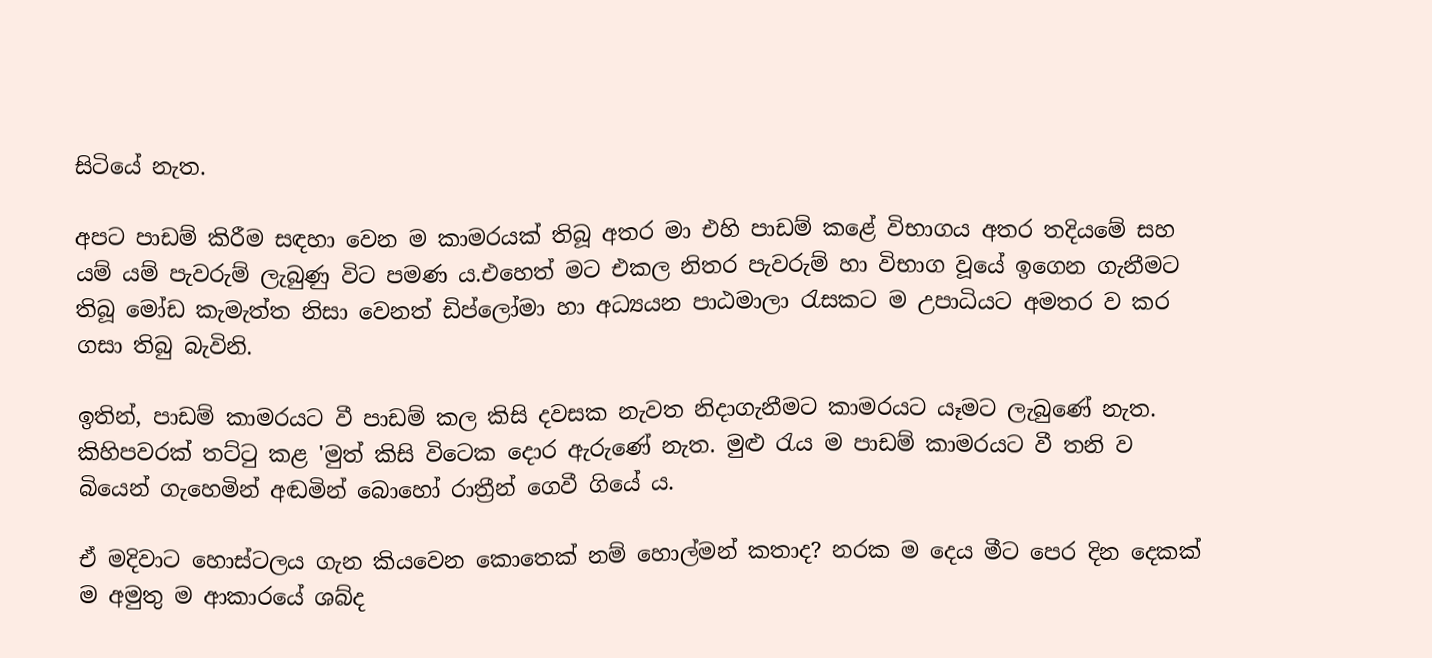සිටියේ නැත.

අපට පාඩම් කිරීම සඳහා වෙන ම කාමරයක් තිබූ අතර මා එහි පාඩම් කළේ විභාගය අතර තදියමේ සහ යම් යම් පැවරුම් ලැබුණු විට පමණ ය.එහෙත් මට එකල නිතර පැවරුම් හා විභාග වූයේ ඉගෙන ගැනීමට තිබූ මෝඩ කැමැත්ත නිසා වෙනත් ඩිප්ලෝමා හා අධ්‍යයන පාඨමාලා රැසකට ම උපාධියට අමතර ව කර ගසා තිබු බැවිනි.

ඉතින්, පාඩම් කාමරයට වී පාඩම් කල කිසි දවසක නැවත නිදාගැනීමට කාමරයට යෑමට ලැබුණේ නැත. කිහිපවරක් තට්ටු කළ 'මුත් කිසි විටෙක දොර ඇරුණේ නැත. මුළු රැය ම පාඩම් කාමරයට වී තනි ව බියෙන් ගැහෙමින් අඬමින් බොහෝ රාත්‍රීන් ගෙවී ගියේ ය.

ඒ මදිවාට හොස්ටලය ගැන කියවෙන කොතෙක් නම් හොල්මන් කතාද? නරක ම දෙය මීට පෙර දින දෙකක් ම අමුතු ම ආකාරයේ ශබ්ද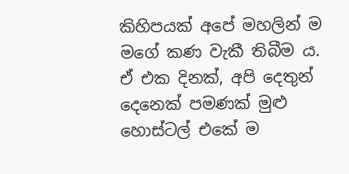කිහිපයක් අපේ මහලින් ම මගේ කණ වැකී තිබීම ය. ඒ එක දිනක්, අපි දෙතුන් දෙනෙක් පමණක් මුළු හොස්ටල් එකේ ම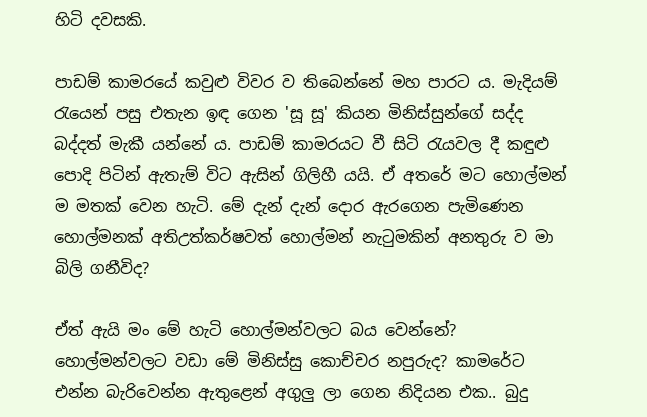හිටි දවසකි.

පාඩම් කාමරයේ කවුළු විවර ව තිබෙන්නේ මහ පාරට ය. මැදියම් රැයෙන් පසු එතැන ඉඳ ගෙන 'සූ සූ' කියන මිනිස්සුන්ගේ සද්ද බද්දත් මැකී යන්නේ ය. පාඩම් කාමරයට වී සිටි රැයවල දී කඳුළු පොදි පිටින් ඇතැම් විට ඇසින් ගිලිහී යයි. ඒ අතරේ මට හොල්මන් ම මතක් වෙන හැටි. මේ දැන් දැන් දොර ඇරගෙන පැමිණෙන හොල්මනක් අතිඋත්කර්ෂවත් හොල්මන් නැටුමකින් අනතුරු ව මා බිලි ගනීවිද?

ඒත් ඇයි මං මේ හැටි හොල්මන්වලට බය වෙන්නේ? හොල්මන්වලට වඩා මේ මිනිස්සු කොච්චර නපුරුද? කාමරේට එන්න බැරිවෙන්න ඇතුළෙන් අගුලු ලා ගෙන නිදියන එක.. බුදු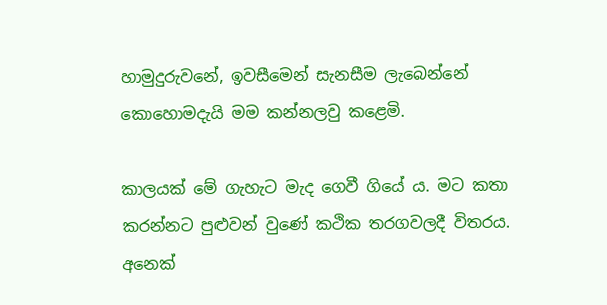හාමුදුරුවනේ, ඉවසීමෙන් සැනසීම ලැබෙන්නේ කොහොමදැයි මම කන්නලවු කළෙමි.

කාලයක් මේ ගැහැට මැද ගෙවී ගියේ ය. මට කතා කරන්නට පුළුවන් වුණේ කථික තරගවලදී විතරය. අනෙක්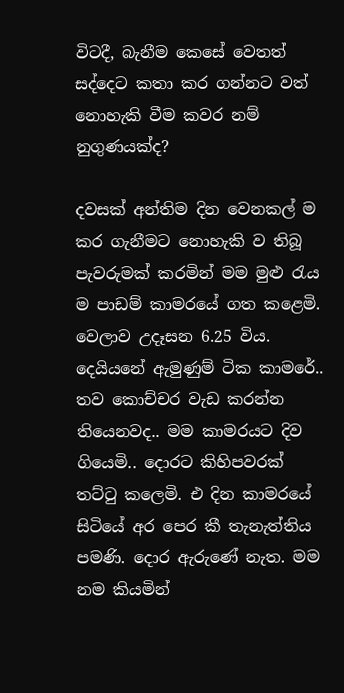විටදී, බැනීම කෙසේ වෙතත් සද්දෙට කතා කර ගන්නට වත් නොහැකි වීම කවර නම් නුගුණයක්ද?

දවසක් අන්තිම දින වෙනකල් ම කර ගැනීමට නොහැකි ව තිබූ පැවරුමක් කරමින් මම මුළු රැය ම පාඩම් කාමරයේ ගත කළෙමි. වෙලාව උදෑසන 6.25 විය. දෙයියනේ ඇමුණුම් ටික කාමරේ.. තව කොච්චර වැඩ කරන්න තියෙනවද.. මම කාමරයට දිව ගියෙමි.. දොරට කිහිපවරක් තට්ටු කලෙමි. එ දින කාමරයේ සිටියේ අර පෙර කී තැනැත්තිය පමණි. දොර ඇරුණේ නැත. මම නම කියමින්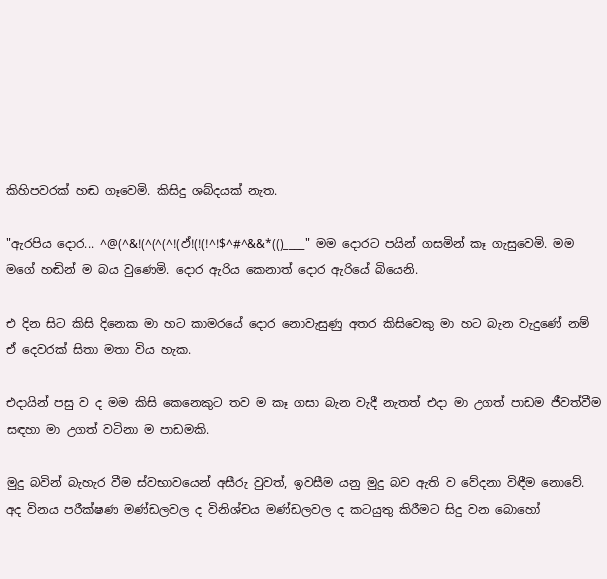කිහිපවරක් හඬ ගෑවෙමි. කිසිදු ශබ්දයක් නැත.

"ඇරපිය දොර... ^@(^&!(^(^(^!(ඵ්!(!(!^!$^#^&&*(()____" මම දොරට පයින් ගසමින් කෑ ගැසුවෙමි. මම මගේ හඬින් ම බය වුණෙමි. දොර ඇරිය කෙනාත් දොර ඇරියේ බියෙනි.

එ දින සිට කිසි දිනෙක මා හට කාමරයේ දොර නොවැසුණු අතර කිසිවෙකු මා හට බැන වැදුණේ නම් ඒ දෙවරක් සිතා මතා විය හැක.

එදායින් පසු ව ද මම කිසි කෙනෙකුට තව ම කෑ ගසා බැන වැදී නැතත් එදා මා උගත් පාඩම ජීවත්වීම සඳහා මා උගත් වටිනා ම පාඩමකි.

මුදු බවින් බැහැර වීම ස්වභාවයෙන් අසීරු වුවත්, ඉවසීම යනු මුදු බව ඇති ව වේදනා විඳීම නොවේ. අද විනය පරීක්ෂණ මණ්ඩලවල ද විනිශ්චය මණ්ඩලවල ද කටයුතු කිරීමට සිදු වන බොහෝ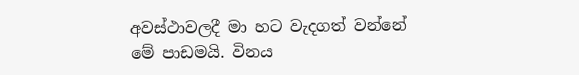අවස්ථාවලදී මා හට වැදගත් වන්නේ මේ පාඩමයි. විනය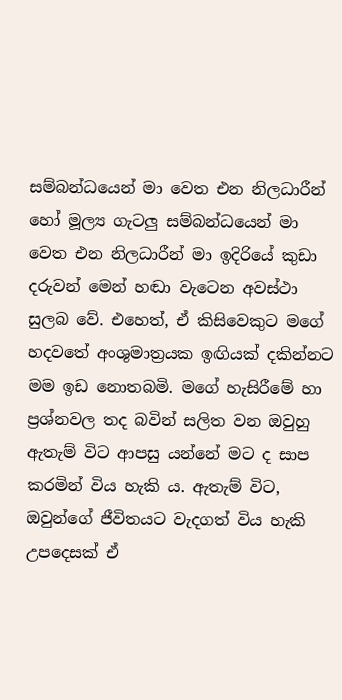සම්බන්ධයෙන් මා වෙත එන නිලධාරීන් හෝ මූල්‍ය ගැටලු සම්බන්ධයෙන් මා වෙත එන නිලධාරීන් මා ඉදිරියේ කුඩා දරුවන් මෙන් හඬා වැටෙන අවස්ථා සුලබ වේ. එහෙත්, ඒ කිසිවෙකුට මගේ හදවතේ අංශුමාත්‍රයක ඉඟියක් දකින්නට මම ඉඩ නොතබමි. මගේ හැසිරීමේ හා ප්‍රශ්නවල තද බවින් සලිත වන ඔවුහු ඇතැම් විට ආපසු යන්නේ මට ද සාප කරමින් විය හැකි ය. ඇතැම් විට, ඔවුන්ගේ ජීවිතයට වැදගත් විය හැකි උපදෙසක් ඒ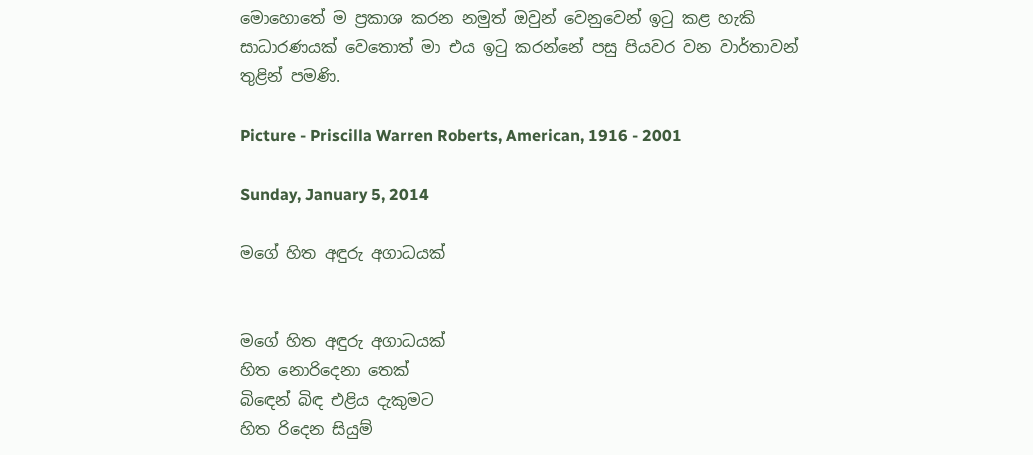මොහොතේ ම ප්‍රකාශ කරන නමුත් ඔවුන් වෙනුවෙන් ඉටු කළ හැකි සාධාරණයක් වෙතොත් මා එය ඉටු කරන්නේ පසු පියවර වන වාර්තාවන් තුළින් පමණි.

Picture - Priscilla Warren Roberts, American, 1916 - 2001

Sunday, January 5, 2014

මගේ හිත අඳුරු අගාධයක්


මගේ හිත අඳුරු අගාධයක්
හිත නොරිදෙනා තෙක්
බිඳෙන් බිඳ එළිය දැකුමට
හිත රිදෙන සියුම්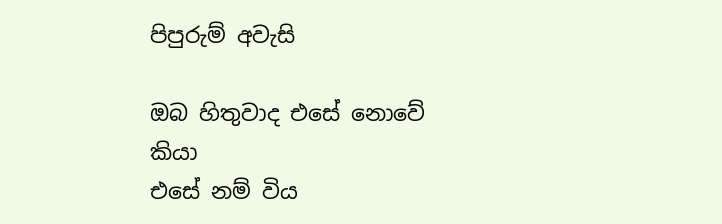පිපුරුම් අවැසි

ඔබ හිතුවාද එසේ නොවේ කියා
එසේ නම් විය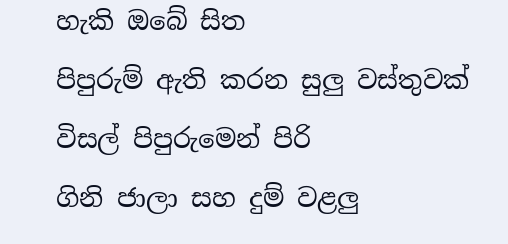හැකි ඔබේ සිත
පිපුරුම් ඇති කරන සුලු වස්තුවක්
විසල් පිපුරුමෙන් පිරි
ගිනි ජාලා සහ දුම් වළලු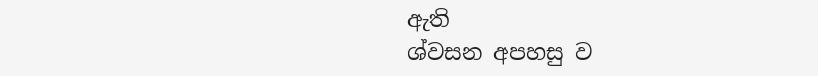ඇති
ශ්වසන අපහසු ව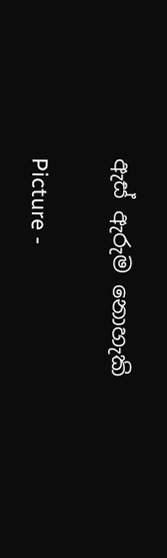ඇස් ඇරුම නොහැකි

Picture -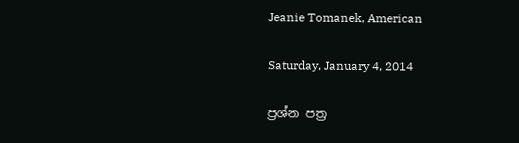Jeanie Tomanek, American

Saturday, January 4, 2014

ප්‍රශ්න පත්‍ර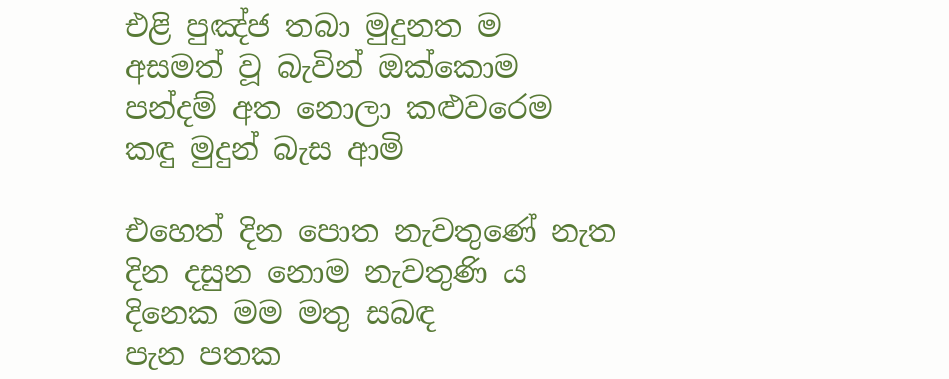එළි පුඤ්ජ තබා මුදුනත ම
අසමත් වූ බැවින් ඔක්කොම
පන්දම් අත නොලා කළුවරෙම
කඳු මුදුන් බැස ආමි

එහෙත් දින පොත නැවතුණේ නැත
දින දසුන නොම නැවතුණි ය
දිනෙක මම මතු සබඳ
පැන පතක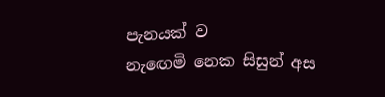පැනයක් ව
නැඟෙමි නෙක සිසුන් අස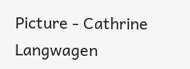Picture - Cathrine Langwagen